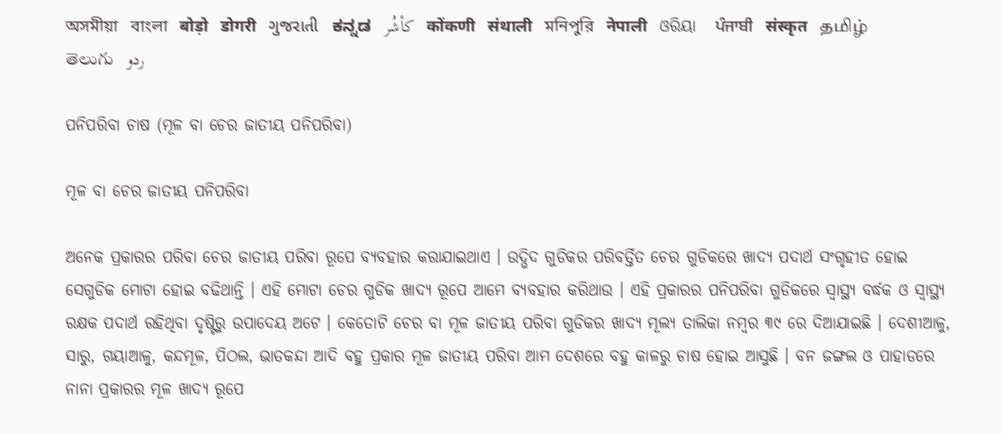অসমীয়া   বাংলা   बोड़ो   डोगरी   ગુજરાતી   ಕನ್ನಡ   كأشُر   कोंकणी   संथाली   মনিপুরি   नेपाली   ଓରିୟା   ਪੰਜਾਬੀ   संस्कृत   தமிழ்  తెలుగు   ردو

ପନିପରିବା ଚାଷ (ମୂଳ ବା ଚେର ଜାତୀୟ ପନିପରିବା)

ମୂଳ ବା ଚେର ଜାତୀୟ ପନିପରିବା

ଅନେକ ପ୍ରକାରର ପରିବା ଚେର ଜାତୀୟ ପରିବା ରୂପେ ବ୍ୟବହାର କରାଯାଇଥାଏ । ଉଦ୍ଭିଦ ଗୁଡିକର ପରିବର୍ତ୍ତିତ ଚେର ଗୁଡିକରେ ଖାଦ୍ୟ ପଦାର୍ଥ ସଂଗୃହୀତ ହୋଇ ସେଗୁଡିକ ମୋଟା ହୋଇ ବଢିଥାନ୍ତି । ଏହି ମୋଟା ଚେର ଗୁଡିକ ଖାଦ୍ୟ ରୂପେ ଆମେ ବ୍ୟବହାର କରିଥାଉ । ଏହି ପ୍ରକାରର ପନିପରିବା ଗୁଡିକରେ ସ୍ୱାସ୍ଥ୍ୟ ବର୍ଦ୍ଧକ ଓ ସ୍ୱାସ୍ଥ୍ୟ ରକ୍ଷକ ପଦାର୍ଥ ରହିଥିବା ଦୃଷ୍ଟିରୁ ଉପାଦେୟ ଅଟେ । କେତୋଟି ଚେର ବା ମୂଳ ଜାତୀୟ ପରିବା ଗୁଡିକର ଖାଦ୍ୟ ମୂଲ୍ୟ ତାଲିକା ନମ୍ବର ୩୯ ରେ ଦିଆଯାଇଛି । ଦେଶୀଆଳୁ, ସାରୁ, ଗୟାଆଳୁ, କନ୍ଦମୂଳ, ପିଠଲ, ଭାତକନ୍ଦା ଆଦି ବହୁ ପ୍ରକାର ମୂଳ ଜାତୀୟ ପରିବା ଆମ ଦେଶରେ ବହୁ କାଳରୁ ଚାଷ ହୋଇ ଆସୁଛି । ବନ ଜଙ୍ଗଲ ଓ ପାହାଡରେ ନାନା ପ୍ରକାରର ମୂଳ ଖାଦ୍ୟ ରୂପେ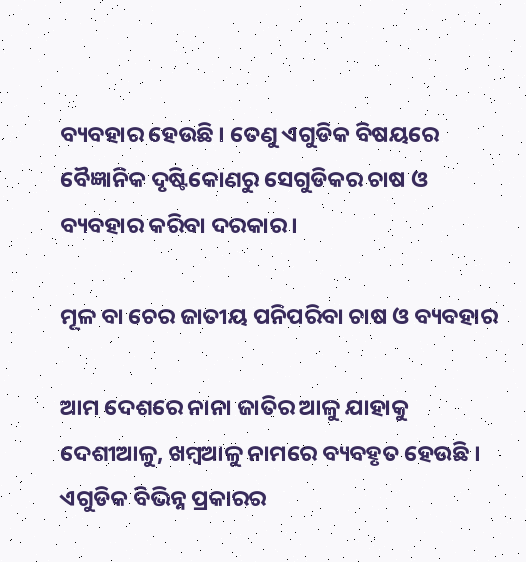ବ୍ୟବହାର ହେଉଛି । ତେଣୁ ଏଗୁଡିକ ବିଷୟରେ ବୈଜ୍ଞାନିକ ଦୃଷ୍ଟିକୋଣରୁ ସେଗୁଡିକର ଚାଷ ଓ ବ୍ୟବହାର କରିବା ଦରକାର ।

ମୂଳ ବା ଚେର ଜାତୀୟ ପନିପରିବା ଚାଷ ଓ ବ୍ୟବହାର

ଆମ ଦେଶରେ ନାନା ଜାତିର ଆଳୁ ଯାହାକୁ ଦେଶୀଆଳୁ, ଖମ୍ବଆଳୁ ନାମରେ ବ୍ୟବହୃତ ହେଉଛି । ଏଗୁଡିକ ବିଭିନ୍ନ ପ୍ରକାରର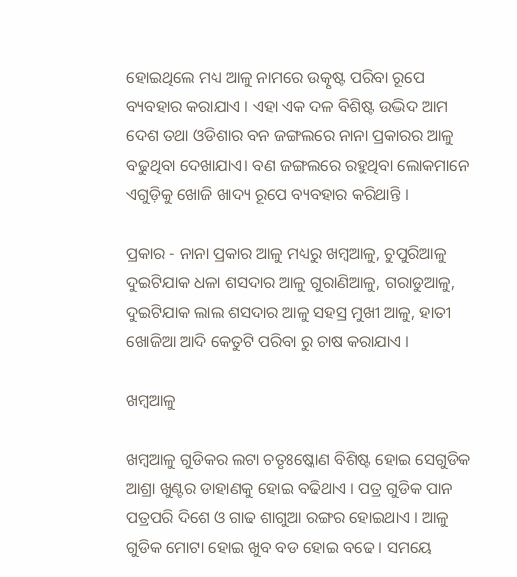ହୋଇଥିଲେ ମଧ୍ୟ ଆଳୁ ନାମରେ ଉତ୍କୃଷ୍ଟ ପରିବା ରୂପେ ବ୍ୟବହାର କରାଯାଏ । ଏହା ଏକ ଦଳ ବିଶିଷ୍ଟ ଉଦ୍ଭିଦ ଆମ ଦେଶ ତଥା ଓଡିଶାର ବନ ଜଙ୍ଗଲରେ ନାନା ପ୍ରକାରର ଆଳୁ ବଢୁଥିବା ଦେଖାଯାଏ। ବଣ ଜଙ୍ଗଲରେ ରହୁଥିବା ଲୋକମାନେ ଏଗୁଡ଼ିକୁ ଖୋଜି ଖାଦ୍ୟ ରୂପେ ବ୍ୟବହାର କରିଥାନ୍ତି ।

ପ୍ରକାର - ନାନା ପ୍ରକାର ଆଳୁ ମଧ୍ୟରୁ ଖମ୍ବଆଳୁ, ଚୁପୁରିଆଳୁ ଦୁଇଟିଯାକ ଧଳା ଶସଦାର ଆଳୁ ଗୁରାଣିଆଳୁ, ଗରାଡୁଆଳୁ, ଦୁଇଟିଯାକ ଲାଲ ଶସଦାର ଆଳୁ ସହସ୍ର ମୁଖୀ ଆଳୁ, ହାତୀ ଖୋଜିଆ ଆଦି କେତୁଟି ପରିବା ରୁ ଚାଷ କରାଯାଏ ।

ଖମ୍ବଆଳୁ

ଖମ୍ବଆଳୁ ଗୁଡିକର ଲଟା ଚତୃଃଷ୍କୋଣ ବିଶିଷ୍ଟ ହୋଇ ସେଗୁଡିକ ଆଶ୍ରା ଖୁଣ୍ଟର ଡାହାଣକୁ ହୋଇ ବଢିଥାଏ । ପତ୍ର ଗୁଡିକ ପାନ ପତ୍ରପରି ଦିଶେ ଓ ଗାଢ ଶାଗୁଆ ରଙ୍ଗର ହୋଇଥାଏ । ଆଳୁ ଗୁଡିକ ମୋଟା ହୋଇ ଖୁବ ବଡ ହୋଇ ବଢେ । ସମୟେ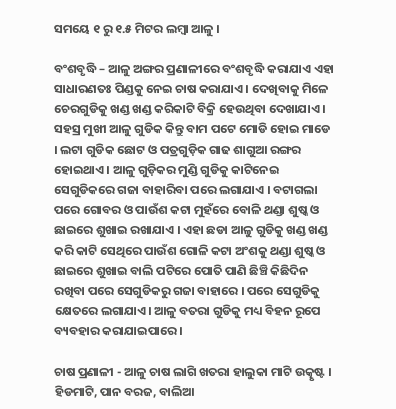ସମୟେ ୧ ରୁ ୧.୫ ମିଟର ଲମ୍ବା ଆଳୁ ।

ବଂଶବୃଦ୍ଧି – ଆଳୁ ଅଙ୍ଗର ପ୍ରଣାଳୀରେ ବଂଶବୃଦ୍ଧି କରାଯାଏ ଏହା ସାଧାରଣତଃ ପିଣ୍ଡକୁ ନେଇ ଚାଷ କରାଯାଏ । ଦେଖିବାକୁ ମିଳେ ଚେରଗୁଡିକୁ ଖଣ୍ଡ ଖଣ୍ଡ କରିକାଟି ବିକ୍ରି ହେଉଥିବା ଦେଖାଯାଏ । ସହସ୍ର ମୁଖୀ ଆଳୁ ଗୁଡିକ କିନ୍ତୁ ବାମ ପଟେ ମୋଡି ହୋଇ ମାଡେ । ଲଟା ଗୁଡିକ ଛୋଟ ଓ ପତ୍ରଗୁଡ଼ିକ ଗାଢ ଶାଗୁଆ ରଙ୍ଗର ହୋଇଥାଏ । ଆଳୁ ଗୁଡ଼ିକର ମୁଣ୍ଡି ଗୁଡିକୁ କାଟିନେଇ ସେଗୁଡିକରେ ଗଜା ବାହାରିବା ପରେ ଲଗାଯାଏ । ବଟାଗଲା ପରେ ଗୋବର ଓ ପାଉଁଶ କଟା ମୁହଁରେ ବୋଳି ଥଣ୍ଡା ଶୁଷ୍କ ଓ ଛାଇରେ ଶୁଖାଇ ରଖାଯାଏ । ଏହା ଛଡା ଆଳୁ ଗୁଡିକୁ ଖଣ୍ଡ ଖଣ୍ଡ କରି କାଟି ସେଥିରେ ପାଉଁଶ ଗୋଳି କଟା ଅଂଶକୁ ଥଣ୍ଡା ଶୁଷ୍କ ଓ ଛାଇରେ ଶୁଖାଇ ବାଲି ପଟିରେ ପୋତି ପାଣି ଛିଞ୍ଚି କିଛିଦିନ ରଖିବା ପରେ ସେଗୁଡିକରୁ ଗଜା ବାହାରେ । ପରେ ସେଗୁଡିକୁ କ୍ଷେତରେ ଲଗାଯାଏ। ଆଳୁ ବତରା ଗୁଡିକୁ ମଧ୍ୟ ବିହନ ରୂପେ ବ୍ୟବହାର କରାଯାଇପାରେ ।

ଚାଷ ପ୍ରଣାଳୀ - ଆଳୁ ଚାଷ ଲାଗି ଖତରା ହାଲୁକା ମାଟି ଉତ୍କୃଷ୍ଟ । ହିଡମାଟି, ପାନ ବରଜ, ବାଲିଆ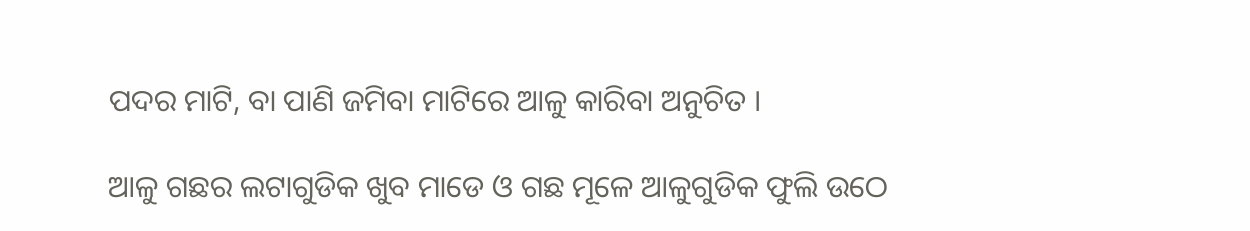ପଦର ମାଟି, ବା ପାଣି ଜମିବା ମାଟିରେ ଆଳୁ କାରିବା ଅନୁଚିତ ।

ଆଳୁ ଗଛର ଲଟାଗୁଡିକ ଖୁବ ମାଡେ ଓ ଗଛ ମୂଳେ ଆଳୁଗୁଡିକ ଫୁଲି ଉଠେ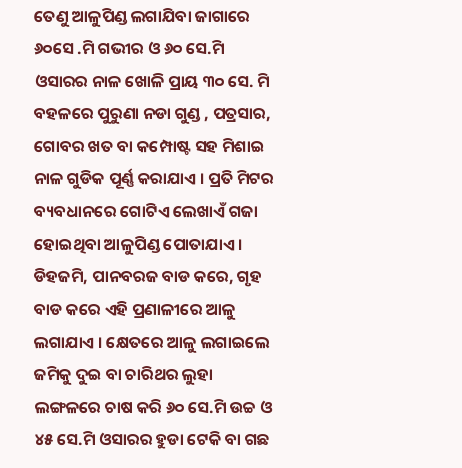ତେଣୁ ଆଳୁପିଣ୍ଡ ଲଗାଯିବା ଜାଗାରେ ୬୦ସେ .ମି ଗଭୀର ଓ ୬୦ ସେ.ମି ଓସାରର ନାଳ ଖୋଳି ପ୍ରାୟ ୩୦ ସେ. ମି ବହଳରେ ପୁରୁଣା ନଡା ଗୁଣ୍ଡ , ପତ୍ରସାର, ଗୋବର ଖତ ବା କମ୍ପୋଷ୍ଟ ସହ ମିଶାଇ ନାଳ ଗୁଡିକ ପୂର୍ଣ୍ଣ କରାଯାଏ । ପ୍ରତି ମିଟର ବ୍ୟବଧାନରେ ଗୋଟିଏ ଲେଖାଏଁ ଗଜା ହୋଇଥିବା ଆଳୁପିଣ୍ଡ ପୋତାଯାଏ । ଡିହଜମି, ପାନବରଜ ବାଡ କରେ, ଗୃହ ବାଡ କରେ ଏହି ପ୍ରଣାଳୀରେ ଆଳୁ ଲଗାଯାଏ । କ୍ଷେତରେ ଆଳୁ ଲଗାଇଲେ ଜମିକୁ ଦୁଇ ବା ଚାରିଥର ଲୁହା ଲଙ୍ଗଳରେ ଚାଷ କରି ୬୦ ସେ.ମି ଉଚ୍ଚ ଓ ୪୫ ସେ.ମି ଓସାରର ହୁଡା ଟେକି ବା ଗଛ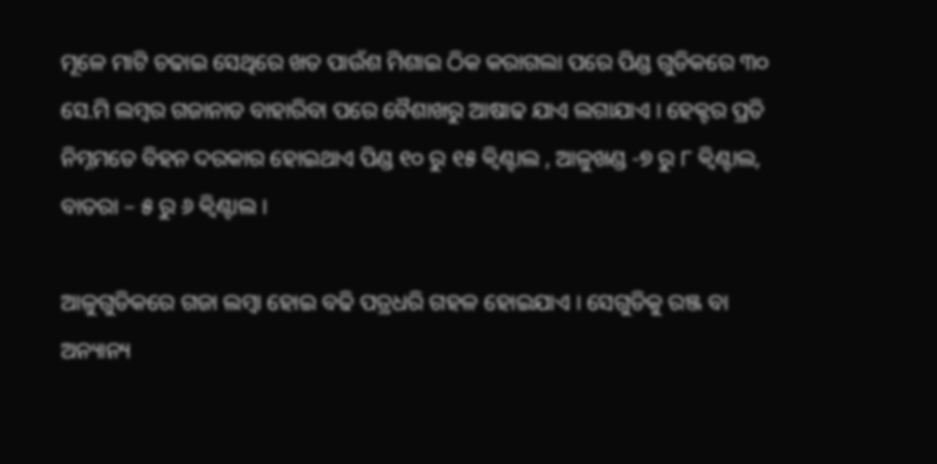ମୂଳେ ମାଟି ଚଢାଇ ସେଥିରେ ଖତ ପାଉଁଶ ମିଶାଇ ଠିକ କରାଗଲା ପରେ ପିଣ୍ଡ ଗୁଡିକରେ ୩୦ ସେ.ମି ଲମ୍ବର ଗଜାନାଡ ବାହାରିବା ପରେ ବୈଶାଖରୁ ଆଷାଢ ଯାଏ ଲଗାଯାଏ । ହେକ୍ଟର ପ୍ରତି ନିମ୍ନମତେ ବିହନ ଦରକାର ହୋଇଥାଏ ପିଣ୍ଡ ୧୦ ରୁ ୧୫ କ୍ଵିଣ୍ଟାଲ , ଆଳୁଖଣ୍ଡ -୭ ରୁ ୮ କ୍ଵିଣ୍ଟାଲ, ବାତରା – ୫ ରୁ ୬ କ୍ଵିଣ୍ଟାଲ ।

ଆଳୁଗୁଡିକରେ ଗଜା ଲମ୍ବା ହୋଇ ବଢି ପତ୍ରଧରି ଗହଳ ହୋଇଯାଏ । ସେଗୁଡିକୁ ରଞ୍ଜ ବା ଅନ୍ୟାନ୍ୟ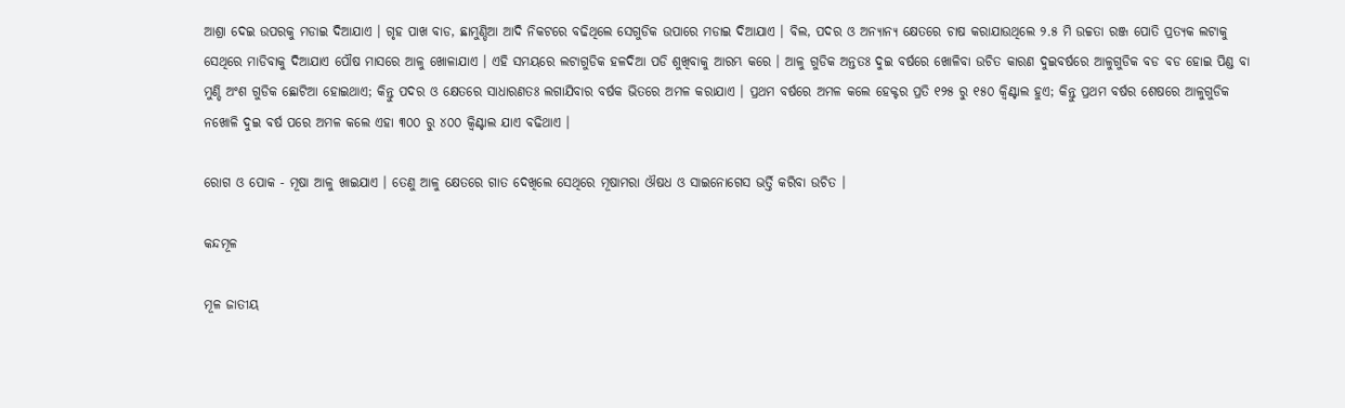ଆଶ୍ରା ଦେଇ ଉପରକୁ ମଡାଇ ଦିଆଯାଏ । ଗୃହ ପାଖ ବାଡ, ଛାମୁଣ୍ଡିଆ ଆଦି ନିକଟରେ ବଢିଥିଲେ ସେଗୁଡିକ ଉପାରେ ମଡାଇ ଦିଆଯାଏ । ବିଲ, ପଦର ଓ ଅନ୍ୟାନ୍ୟ କ୍ଷେତରେ ଚାଷ କରାଯାଉଥିଲେ ୨.୫ ମି ଉଚ୍ଚତା ରଞ୍ଜ ପୋତି ପ୍ରତ୍ୟକ ଲଟାକୁ ସେଥିରେ ମାଡିବାକୁ ଦିଆଯାଏ ପୌଷ ମାସରେ ଆଳୁ ଖୋଳାଯାଏ । ଏହି ସମୟରେ ଲଟାଗୁଡିକ ହଳଦିଆ ପଡି ଶୁଖିବାକୁ ଆରମ୍ଭ କରେ । ଆଳୁ ଗୁଡିକ ଅନ୍ତତଃ ଦୁଇ ବର୍ଷରେ ଖୋଳିବା ଉଚିତ କାରଣ ଦୁଇବର୍ଷରେ ଆଳୁଗୁଡିକ ବଡ ବଡ ହୋଇ ପିଣ୍ଡ ବା ମୁଣ୍ଡି ଅଂଶ ଗୁଡିକ ଛୋଟିଆ ହୋଇଥାଏ; କିନ୍ତୁ ପଦର ଓ କ୍ଷେତରେ ସାଧାରଣତଃ ଲଗାଯିବାର ବର୍ଷକ ଭିତରେ ଅମଳ କରାଯାଏ । ପ୍ରଥମ ବର୍ଷରେ ଅମଳ କଲେ ହେକ୍ଟର ପ୍ରତି ୧୨୫ ରୁ ୧୫୦ କ୍ଵିଣ୍ଟାଲ ହୁଏ; କିନ୍ତୁ ପ୍ରଥମ ବର୍ଷର ଶେଷରେ ଆଳୁଗୁଡିକ ନଖୋଳି ଦୁଇ ବର୍ଷ ପରେ ଅମଳ କଲେ ଏହା ୩୦୦ ରୁ ୪୦୦ କ୍ଵିଣ୍ଟାଲ ଯାଏ ବଢିଥାଏ ।

ରୋଗ ଓ ପୋକ - ମୂଷା ଆଳୁ ଖାଇଯାଏ । ତେଣୁ ଆଳୁ କ୍ଷେତରେ ଗାତ ଦେଖିଲେ ସେଥିରେ ମୂଷାମରା ଔଷଧ ଓ ସାଇନୋଗେସ ଭର୍ତ୍ତି କରିବା ଉଚିତ ।

କନ୍ଦମୂଳ

ମୂଳ ଜାତୀୟ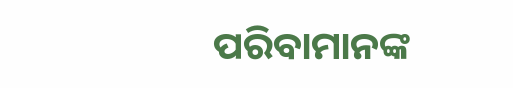ପରିବାମାନଙ୍କ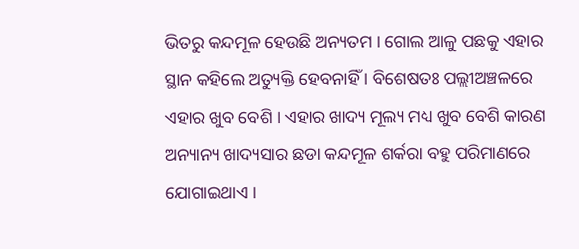ଭିତରୁ କନ୍ଦମୂଳ ହେଉଛି ଅନ୍ୟତମ । ଗୋଲ ଆଳୁ ପଛକୁ ଏହାର ସ୍ଥାନ କହିଲେ ଅତ୍ୟୁକ୍ତି ହେବନାହିଁ । ବିଶେଷତଃ ପଲ୍ଲୀଅଞ୍ଚଳରେ ଏହାର ଖୁବ ବେଶି । ଏହାର ଖାଦ୍ୟ ମୂଲ୍ୟ ମଧ୍ୟ ଖୁବ ବେଶି କାରଣ ଅନ୍ୟାନ୍ୟ ଖାଦ୍ୟସାର ଛଡା କନ୍ଦମୂଳ ଶର୍କରା ବହୁ ପରିମାଣରେ ଯୋଗାଇଥାଏ ।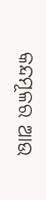କନ୍ଦମୂଳର ଆଉ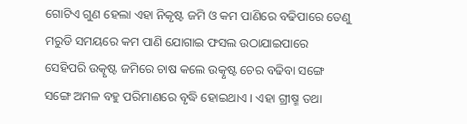ଗୋଟିଏ ଗୁଣ ହେଲା ଏହା ନିକୃଷ୍ଟ ଜମି ଓ କମ ପାଣିରେ ବଢିପାରେ ତେଣୁ ମରୁଡି ସମୟରେ କମ ପାଣି ଯୋଗାଇ ଫସଲ ଉଠାଯାଇପାରେ ସେହିପରି ଉତ୍କୃଷ୍ଟ ଜମିରେ ଚାଷ କଲେ ଉତ୍କୃଷ୍ଟ ଚେର ବଢିବା ସଙ୍ଗେ ସଙ୍ଗେ ଅମଳ ବହୁ ପରିମାଣରେ ବୃଦ୍ଧି ହୋଇଥାଏ । ଏହା ଗ୍ରୀଷ୍ମ ତଥା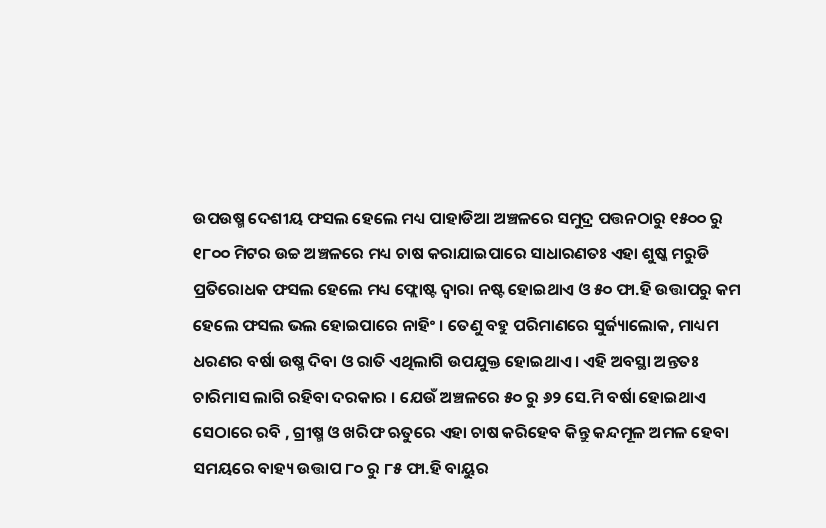ଉପଉଷ୍ମ ଦେଶୀୟ ଫସଲ ହେଲେ ମଧ୍ୟ ପାହାଡିଆ ଅଞ୍ଚଳରେ ସମୁଦ୍ର ପତ୍ତନଠାରୁ ୧୫୦୦ ରୁ ୧୮୦୦ ମିଟର ଉଚ୍ଚ ଅଞ୍ଚଳରେ ମଧ୍ୟ ଚାଷ କରାଯାଇପାରେ ସାଧାରଣତଃ ଏହା ଶୁଷ୍କ ମରୁଡି ପ୍ରତିରୋଧକ ଫସଲ ହେଲେ ମଧ୍ୟ ଫ୍ଲୋଷ୍ଟ ଦ୍ଵାରା ନଷ୍ଟ ହୋଇଥାଏ ଓ ୫୦ ଫା.ହି ଉତ୍ତାପରୁ କମ ହେଲେ ଫସଲ ଭଲ ହୋଇପାରେ ନାହିଂ । ତେଣୁ ବହୁ ପରିମାଣରେ ସୁର୍ଜ୍ୟାଲୋକ, ମାଧ୍ୟମ ଧରଣର ବର୍ଷା ଉଷ୍ମ ଦିବା ଓ ରାତି ଏଥିଲାଗି ଉପଯୁକ୍ତ ହୋଇଥାଏ । ଏହି ଅବସ୍ଥା ଅନ୍ତତଃ ଚାରିମାସ ଲାଗି ରହିବା ଦରକାର । ଯେଉଁ ଅଞ୍ଚଳରେ ୫୦ ରୁ ୬୨ ସେ.ମି ବର୍ଷା ହୋଇଥାଏ ସେଠାରେ ରବି , ଗ୍ରୀଷ୍ମ ଓ ଖରିଫ ଋତୁରେ ଏହା ଚାଷ କରିହେବ କିନ୍ତୁ କନ୍ଦମୂଳ ଅମଳ ହେବା ସମୟରେ ବାହ୍ୟ ଉତ୍ତାପ ୮୦ ରୁ ୮୫ ଫା.ହି ବାୟୁର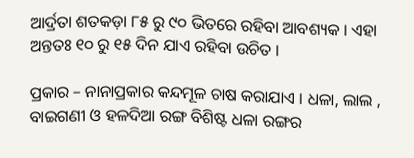ଆର୍ଦ୍ରତା ଶତକଡ଼ା ୮୫ ରୁ ୯୦ ଭିତରେ ରହିବା ଆବଶ୍ୟକ । ଏହା ଅନ୍ତତଃ ୧୦ ରୁ ୧୫ ଦିନ ଯାଏ ରହିବା ଉଚିତ ।

ପ୍ରକାର – ନାନାପ୍ରକାର କନ୍ଦମୂଳ ଚାଷ କରାଯାଏ । ଧଳା, ଲାଲ , ବାଇଗଣୀ ଓ ହଳଦିଆ ରଙ୍ଗ ବିଶିଷ୍ଟ ଧଳା ରଙ୍ଗର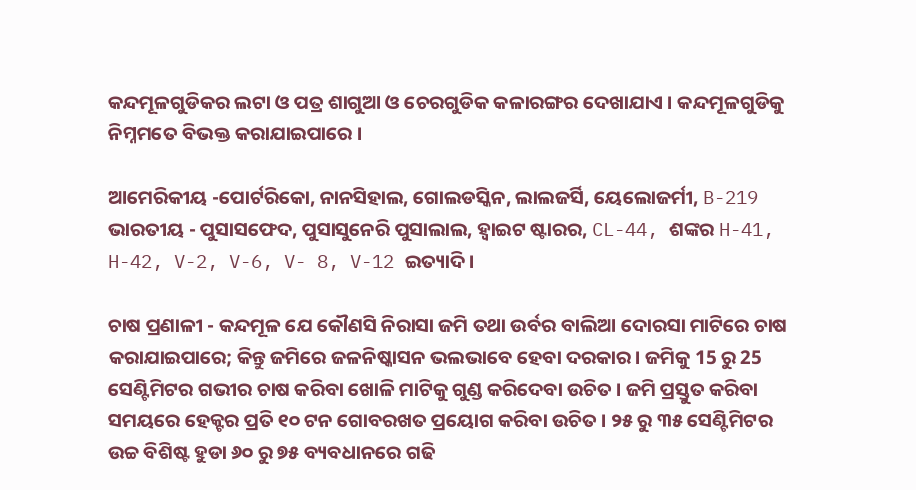କନ୍ଦମୂଳଗୁଡିକର ଲଟା ଓ ପତ୍ର ଶାଗୁଆ ଓ ଚେରଗୁଡିକ କଳାରଙ୍ଗର ଦେଖାଯାଏ । କନ୍ଦମୂଳଗୁଡିକୁ ନିମ୍ନମତେ ବିଭକ୍ତ କରାଯାଇପାରେ ।

ଆମେରିକୀୟ -ପୋର୍ଟରିକୋ, ନାନସିହାଲ, ଗୋଲଡସ୍କିନ, ଲାଲଜର୍ସି, ୟେଲୋଜର୍ମୀ, B-219 ଭାରତୀୟ - ପୁସାସଫେଦ, ପୁସାସୁନେରି ପୁସାଲାଲ, ହ୍ଵାଇଟ ଷ୍ଟାରର, CL-44, ଶଙ୍କର H-41, H-42, V-2, V-6, V- 8, V-12 ଇତ୍ୟାଦି ।

ଚାଷ ପ୍ରଣାଳୀ - କନ୍ଦମୂଳ ଯେ କୌଣସି ନିରାସା ଜମି ତଥା ଉର୍ବର ବାଲିଆ ଦୋରସା ମାଟିରେ ଚାଷ କରାଯାଇପାରେ; କିନ୍ତୁ ଜମିରେ ଜଳନିଷ୍କାସନ ଭଲଭାବେ ହେବା ଦରକାର । ଜମିକୁ 15 ରୁ 25 ସେଣ୍ଟିମିଟର ଗଭୀର ଚାଷ କରିବା ଖୋଳି ମାଟିକୁ ଗୁଣ୍ଡ କରିଦେବା ଉଚିତ । ଜମି ପ୍ରସ୍ତୁତ କରିବା ସମୟରେ ହେକ୍ଟର ପ୍ରତି ୧୦ ଟନ ଗୋବରଖତ ପ୍ରୟୋଗ କରିବା ଉଚିତ । ୨୫ ରୁ ୩୫ ସେଣ୍ଟିମିଟର ଉଚ୍ଚ ବିଶିଷ୍ଟ ହୁଡା ୬୦ ରୁ ୭୫ ବ୍ୟବଧାନରେ ଗଢି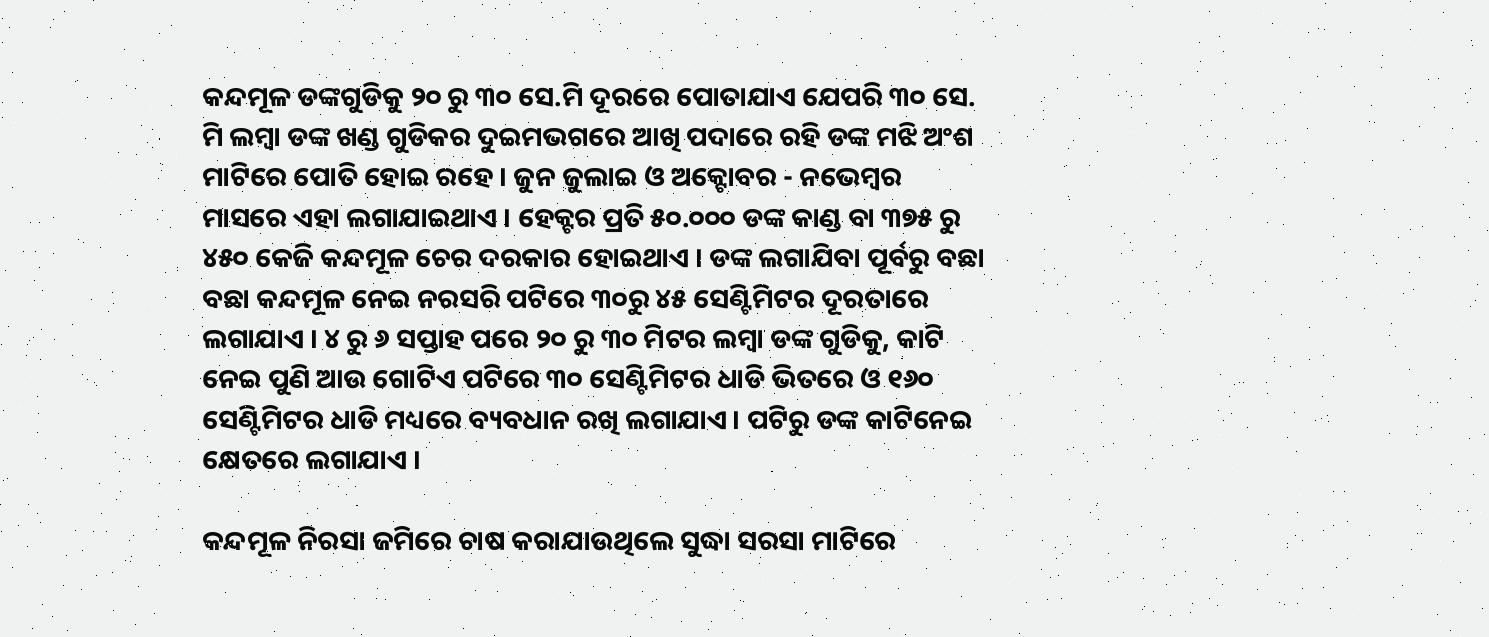କନ୍ଦମୂଳ ଡଙ୍କଗୁଡିକୁ ୨୦ ରୁ ୩୦ ସେ.ମି ଦୂରରେ ପୋତାଯାଏ ଯେପରି ୩୦ ସେ. ମି ଲମ୍ବା ଡଙ୍କ ଖଣ୍ଡ ଗୁଡିକର ଦୁଇମଭଗରେ ଆଖି ପଦାରେ ରହି ଡଙ୍କ ମଝି ଅଂଶ ମାଟିରେ ପୋତି ହୋଇ ରହେ । ଜୁନ ଜୁଲାଇ ଓ ଅକ୍ଟୋବର - ନଭେମ୍ବର ମାସରେ ଏହା ଲଗାଯାଇଥାଏ । ହେକ୍ଟର ପ୍ରତି ୫୦.୦୦୦ ଡଙ୍କ କାଣ୍ଡ ବା ୩୭୫ ରୁ ୪୫୦ କେଜି କନ୍ଦମୂଳ ଚେର ଦରକାର ହୋଇଥାଏ । ଡଙ୍କ ଲଗାଯିବା ପୂର୍ବରୁ ବଛା ବଛା କନ୍ଦମୂଳ ନେଇ ନରସରି ପଟିରେ ୩୦ରୁ ୪୫ ସେଣ୍ଟିମିଟର ଦୂରତାରେ ଲଗାଯାଏ । ୪ ରୁ ୬ ସପ୍ତାହ ପରେ ୨୦ ରୁ ୩୦ ମିଟର ଲମ୍ବା ଡଙ୍କ ଗୁଡିକୁ, କାଟି ନେଇ ପୁଣି ଆଉ ଗୋଟିଏ ପଟିରେ ୩୦ ସେଣ୍ଟିମିଟର ଧାଡି ଭିତରେ ଓ ୧୬୦ ସେଣ୍ଟିମିଟର ଧାଡି ମଧ୍ୟରେ ବ୍ୟବଧାନ ରଖି ଲଗାଯାଏ । ପଟିରୁ ଡଙ୍କ କାଟିନେଇ କ୍ଷେତରେ ଲଗାଯାଏ ।

କନ୍ଦମୂଳ ନିରସା ଜମିରେ ଚାଷ କରାଯାଉଥିଲେ ସୁଦ୍ଧା ସରସା ମାଟିରେ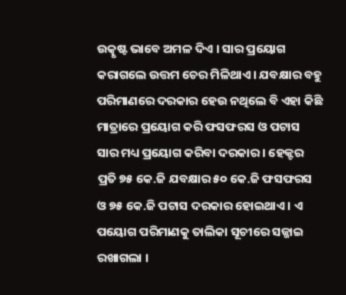ଉତ୍କୃଷ୍ଟ ଭାବେ ଅମଳ ଦିଏ । ସାର ପ୍ରୟୋଗ କରାଗଲେ ଉତ୍ତମ ଚେର ମିଳିଥାଏ । ଯବକ୍ଷାର ବହୁ ପରିମାଣରେ ଦରକାର ହେଉ ନଥିଲେ ବି ଏହା କିଛି ମାତ୍ରାରେ ପ୍ରୟୋଗ କରି ଫସଫରସ ଓ ପଟାସ ସାର ମଧ୍ୟ ପ୍ରୟୋଗ କରିବା ଦରକାର । ହେକ୍ଟର ପ୍ରତି ୭୫ କେ.ଜି ଯବକ୍ଷାର ୫୦ କେ.ଜି ଫସଫରସ ଓ ୭୫ କେ.ଜି ପଟାସ ଦରକାର ହୋଇଥାଏ । ଏ ପୟୋଗ ପରିମାଣକୁ ତାଲିକା ସୂଚୀରେ ସଜ୍ଜାଇ ରଖାଗଲା ।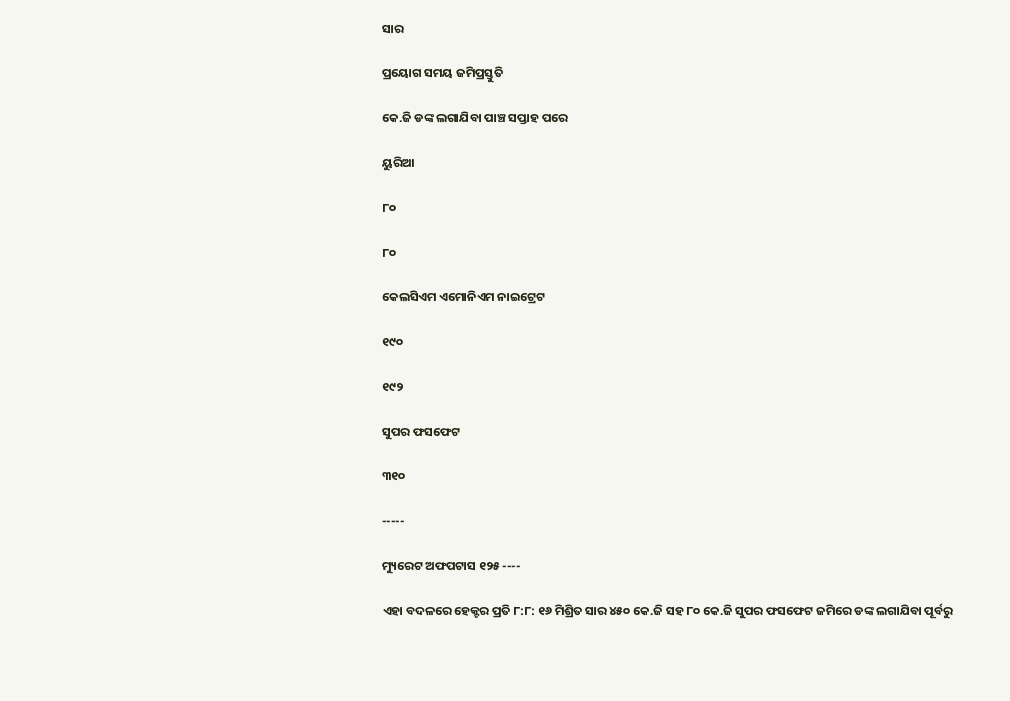ସାର

ପ୍ରୟୋଗ ସମୟ ଜମିପ୍ରସ୍ତୁତି

କେ.ଜି ଡଙ୍କ ଲଗାଯିବା ପାଞ୍ଚ ସପ୍ତାହ ପରେ

ୟୁରିଆ

୮୦

୮୦

କେଲସିଏମ ଏମୋନିଏମ ନାଇଟ୍ରେଟ

୧୯୦

୧୯୨

ସୁପର ଫସଫେଟ

୩୧୦

-----

ମ୍ୟୁରେଟ ଅଫପଟାସ ୧୨୫ ----

ଏହା ବଦଳରେ ହେକ୍ଟର ପ୍ରତି ୮:୮: ୧୬ ମିଶ୍ରିତ ସାର ୪୫୦ କେ.ଜି ସହ ୮୦ କେ.ଜି ସୁପର ଫସଫେଟ ଜମିରେ ଡଙ୍କ ଲଗାଯିବା ପୂର୍ବରୁ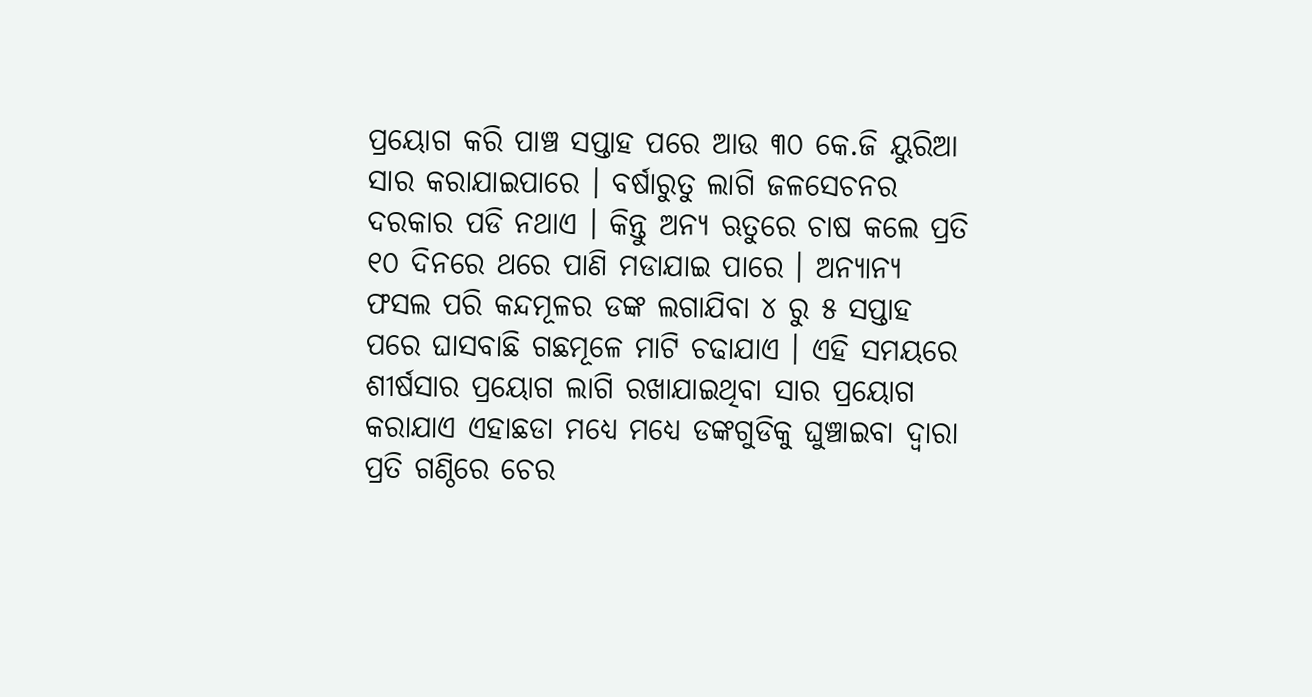ପ୍ରୟୋଗ କରି ପାଞ୍ଚ ସପ୍ତାହ ପରେ ଆଉ ୩୦ କେ.ଜି ୟୁରିଆ ସାର କରାଯାଇପାରେ । ବର୍ଷାରୁତୁ ଲାଗି ଜଳସେଚନର ଦରକାର ପଡି ନଥାଏ । କିନ୍ତୁ ଅନ୍ୟ ଋତୁରେ ଚାଷ କଲେ ପ୍ରତି ୧୦ ଦିନରେ ଥରେ ପାଣି ମଡାଯାଇ ପାରେ । ଅନ୍ୟାନ୍ୟ ଫସଲ ପରି କନ୍ଦମୂଳର ଡଙ୍କ ଲଗାଯିବା ୪ ରୁ ୫ ସପ୍ତାହ ପରେ ଘାସବାଛି ଗଛମୂଳେ ମାଟି ଚଢାଯାଏ । ଏହି ସମୟରେ ଶୀର୍ଷସାର ପ୍ରୟୋଗ ଲାଗି ରଖାଯାଇଥିବା ସାର ପ୍ରୟୋଗ କରାଯାଏ ଏହାଛଡା ମଧ୍ୟେ ମଧ୍ୟେ ଡଙ୍କଗୁଡିକୁ ଘୁଞ୍ଚାଇବା ଦ୍ଵାରା ପ୍ରତି ଗଣ୍ଠିରେ ଚେର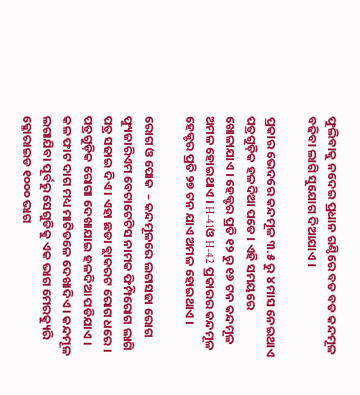ଫୁଲିବାକୁ ନଦେଇ ପ୍ରଧାନ ଗଣ୍ଠିରେ ବଡ ବଡ କନ୍ଦମୂଳ ବଢିବା ଲାଗି ସୁଯୋଗ ଦିଆଯାଏ ।

ପ୍ରକାର ଭେଦରେ କନ୍ଦମୂଳ ୩.୫ ରୁ ୪ ମାସ ନେଇଥାଏ ପତ୍ରଗୁଡ଼ିକ ହଳଦିଆ ପଡେ । ଏହି ସମୟରେ ଖୋଳାଯାଏ । ହେକ୍ଟର ପ୍ରତି ୧୨ ରୁ ୧୬ ଟନ କନ୍ଦମୂଳ ଅମଳ ହୋଇଥାଏ । H-41ଓ H-42 ପ୍ରକାରର କନ୍ଦମୂଳ ହେକ୍ଟର ପ୍ରତି ୨୭ ଟନ ଯାଏ ଅମଳ ହୋଇଥାଏ ।

ରୋଗ ଓ ପୋକ  – କନ୍ଦମୂଳରେ ଲଟାସଢା ରୋଗ ଫ୍ୟୁଜାରିଏମ ବେଟାଟେଟିସ ନାମକ ଫିମ୍ପିରୋଗ ଲାଗି ପତ୍ର ସଢାଇ ଦିଏ । ଏହା ଛଡା ବ୍ଲାକରଟ ରୋଗ ଧରେ । ପତ୍ରଗୁଡ଼ିକ ରୋଗା ଦେଖାଯାଇ ହଳଦିଆ ପଡିଯାଏ । କଳ ଫାଟ ଦାଗ ମଧ୍ୟ ମାଟିତଳେ ଦେଖାଦିଏ । କନ୍ଦମୂଳ ଲଗାଯିବା ପୂର୍ବରୁ ସେଗୁଡିକୁ ଏକ ଭାଗ ମେରକ୍ୟୁରି କ୍ଳୋରାଇଡ ୧୦୦୦ ଭାଗ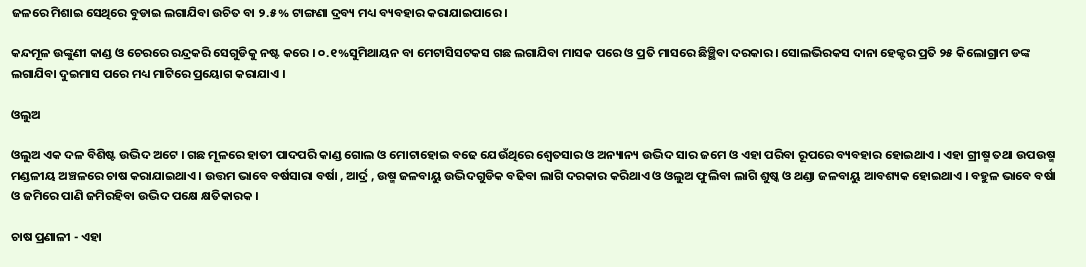ଜଳରେ ମିଶାଇ ସେଥିରେ ବୁଡାଇ ଲଗାଯିବା ଉଚିତ ବା ୨.୫% ଟାଙ୍ଗଣା ଦ୍ରବ୍ୟ ମଧ୍ୟ ବ୍ୟବହାର କରାଯାଇପାରେ ।

କନ୍ଦମୂଳ ଉଙ୍କୁଣୀ କାଣ୍ଡ ଓ ଚେରରେ ରନ୍ଦ୍ରକରି ସେଗୁଡିକୁ ନଷ୍ଟ କରେ । ୦.୧%ସୁମିଥାୟନ ବା ମେଟାସିସଟକସ ଗଛ ଲଗାଯିବା ମାସକ ପରେ ଓ ପ୍ରତି ମାସରେ ଛିଞ୍ଛିବା ଦରକାର । ସୋଲଭିରକସ ଦାନା ହେକ୍ଟର ପ୍ରତି ୨୫ କିଲୋଗ୍ରାମ ଡଙ୍କ ଲଗାଯିବା ଦୁଇମାସ ପରେ ମଧ୍ୟ ମାଟିରେ ପ୍ରୟୋଗ କରାଯାଏ ।

ଓଲୁଅ

ଓଲୁଅ ଏକ ଦଳ ବିଶିଷ୍ଟ ଉଦ୍ଭିଦ ଅଟେ । ଗଛ ମୂଳରେ ହାତୀ ପାଦପରି କାଣ୍ଡ ଗୋଲ ଓ ମୋଟାହୋଇ ବଢେ ଯେଉଁଥିରେ ଶ୍ଵେତସାର ଓ ଅନ୍ୟାନ୍ୟ ଉଦ୍ଭିଦ ସାର ଜମେ ଓ ଏହା ପରିବା ରୂପରେ ବ୍ୟବହାର ହୋଇଥାଏ । ଏହା ଗ୍ରୀଷ୍ମ ତଥା ଉପଉଷ୍ମ ମଣ୍ଡଳୀୟ ଅଞ୍ଚଳରେ ଚାଷ କରାଯାଇଥାଏ । ଉତ୍ତମ ଭାବେ ବର୍ଷସାରା ବର୍ଷା , ଆର୍ଦ୍ର , ଉଷ୍ମ ଜଳବାୟୁ ଉଦ୍ଭିଦଗୁଡିକ ବଢିବା ଲାଗି ଦରକାର କରିଥାଏ ଓ ଓଲୁଅ ଫୁଲିବା ଲାଗି ଶୁଷ୍କ ଓ ଥଣ୍ଡା ଜଳବାୟୁ ଆବଶ୍ୟକ ହୋଇଥାଏ । ବହୁଳ ଭାବେ ବର୍ଷା ଓ ଜମିରେ ପାଣି ଜମିରହିବା ଉଦ୍ଭିଦ ପକ୍ଷେ କ୍ଷତିକାରକ ।

ଚାଷ ପ୍ରଣାଳୀ - ଏହା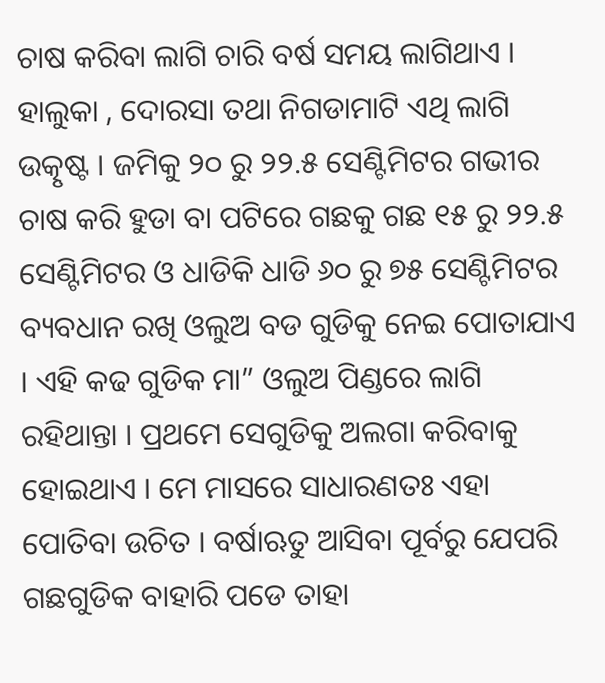ଚାଷ କରିବା ଲାଗି ଚାରି ବର୍ଷ ସମୟ ଲାଗିଥାଏ । ହାଲୁକା , ଦୋରସା ତଥା ନିଗଡାମାଟି ଏଥି ଲାଗି ଉତ୍କୃଷ୍ଟ । ଜମିକୁ ୨୦ ରୁ ୨୨.୫ ସେଣ୍ଟିମିଟର ଗଭୀର ଚାଷ କରି ହୁଡା ବା ପଟିରେ ଗଛକୁ ଗଛ ୧୫ ରୁ ୨୨.୫ ସେଣ୍ଟିମିଟର ଓ ଧାଡିକି ଧାଡି ୬୦ ରୁ ୭୫ ସେଣ୍ଟିମିଟର ବ୍ୟବଧାନ ରଖି ଓଲୁଅ ବଡ ଗୁଡିକୁ ନେଇ ପୋତାଯାଏ । ଏହି କଢ ଗୁଡିକ ମା” ଓଲୁଅ ପିଣ୍ଡରେ ଲାଗି ରହିଥାନ୍ତା । ପ୍ରଥମେ ସେଗୁଡିକୁ ଅଲଗା କରିବାକୁ ହୋଇଥାଏ । ମେ ମାସରେ ସାଧାରଣତଃ ଏହା ପୋତିବା ଉଚିତ । ବର୍ଷାଋତୁ ଆସିବା ପୂର୍ବରୁ ଯେପରି ଗଛଗୁଡିକ ବାହାରି ପଡେ ତାହା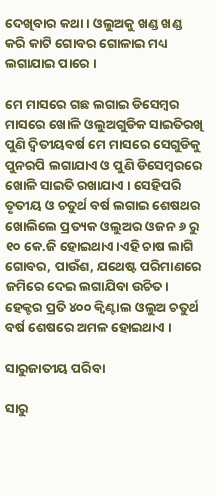ଦେଖିବାର କଥା । ଓଲୁଅକୁ ଖଣ୍ଡ ଖଣ୍ଡ କରି କାଟି ଗୋବର ଗୋଳାଇ ମଧ୍ୟ ଲଗାଯାଇ ପାରେ ।

ମେ ମାସରେ ଗଛ ଲଗାଇ ଡିସେମ୍ବର ମାସରେ ଖୋଳି ଓଲୁଅଗୁଡିକ ସାଇତିରଖି ପୁଣି ଦ୍ଵିତୀୟବର୍ଷ ମେ ମାସରେ ସେଗୁଡିକୁ ପୁନରପି ଲଗାଯାଏ ଓ ପୁଣି ଡିସେମ୍ବରରେ ଖୋଳି ସାଇତି ରଖାଯାଏ । ସେହିପରି ତୃତୀୟ ଓ ଚତୁର୍ଥ ବର୍ଷ ଲଗାଇ ଶେଷଥର ଖୋଲିଲେ ପ୍ରତ୍ୟକ ଓଲୁଅର ଓଜନ ୬ ରୁ ୧୦ କେ.ଜି ହୋଇଥାଏ।ଏହି ଚାଷ ଲାଗି ଗୋବର, ପାଉଁଶ, ଯଥେଷ୍ଟ ପରିମାଣରେ ଜମିରେ ଦେଇ ଲଗାଯିବା ଉଚିତ। ହେକ୍ଟର ପ୍ରତି ୪୦୦ କ୍ଵିଣ୍ଟାଲ ଓଲୁଅ ଚତୁର୍ଥ ବର୍ଷ ଶେଷରେ ଅମଳ ହୋଇଥାଏ ।

ସାରୁଜାତୀୟ ପରିବା

ସାରୁ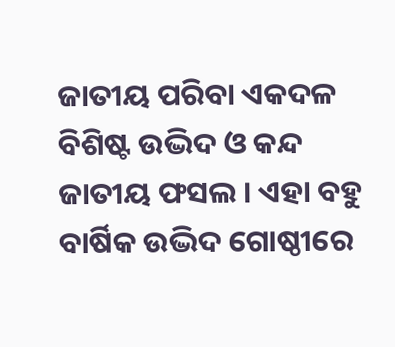ଜାତୀୟ ପରିବା ଏକଦଳ ବିଶିଷ୍ଟ ଉଦ୍ଭିଦ ଓ କନ୍ଦ ଜାତୀୟ ଫସଲ । ଏହା ବହୁ ବାର୍ଷିକ ଉଦ୍ଭିଦ ଗୋଷ୍ଠୀରେ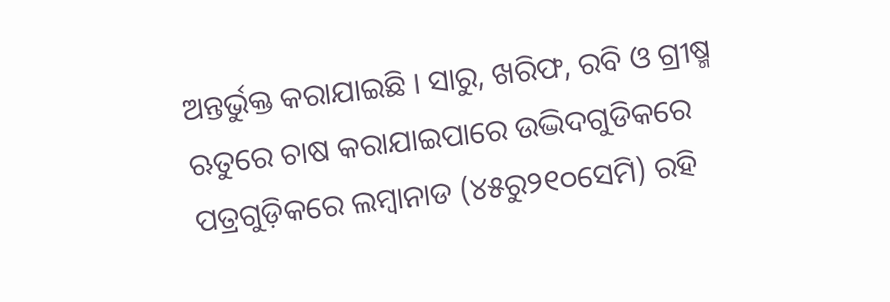ଅନ୍ତର୍ଭୁକ୍ତ କରାଯାଇଛି । ସାରୁ, ଖରିଫ, ରବି ଓ ଗ୍ରୀଷ୍ମ ଋତୁରେ ଚାଷ କରାଯାଇପାରେ ଉଦ୍ଭିଦଗୁଡିକରେ ପତ୍ରଗୁଡ଼ିକରେ ଲମ୍ବାନାଡ (୪୫ରୁ୨୧୦ସେମି) ରହି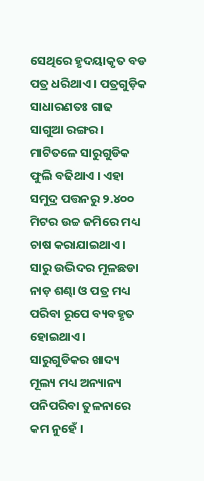ସେଥିରେ ହୃଦୟାକୃତ ବଡ ପତ୍ର ଧରିଥାଏ । ପତ୍ରଗୁଡ଼ିକ ସାଧାରଣତଃ ଗାଢ ସାଗୁଆ ରଙ୍ଗର । ମାଟିତଳେ ସାରୁଗୁଡିକ ଫୁଲି ବଢିଥାଏ । ଏହା ସମୁଦ୍ର ପତ୍ତନରୁ ୨.୪୦୦ ମିଟର ଉଚ୍ଚ ଜମିରେ ମଧ୍ୟ ଚାଷ କରାଯାଇଥାଏ । ସାରୁ ଉଦ୍ଭିଦର ମୂଳଛଡା ନାଡ଼ ଶଣ୍ଢା ଓ ପତ୍ର ମଧ୍ୟ ପରିବା ରୂପେ ବ୍ୟବହୃତ ହୋଇଥାଏ । ସାରୁଗୁଡିକର ଖାଦ୍ୟ ମୂଲ୍ୟ ମଧ୍ୟ ଅନ୍ୟାନ୍ୟ ପନିପରିବା ତୁଳନାରେ କମ ନୁହେଁ ।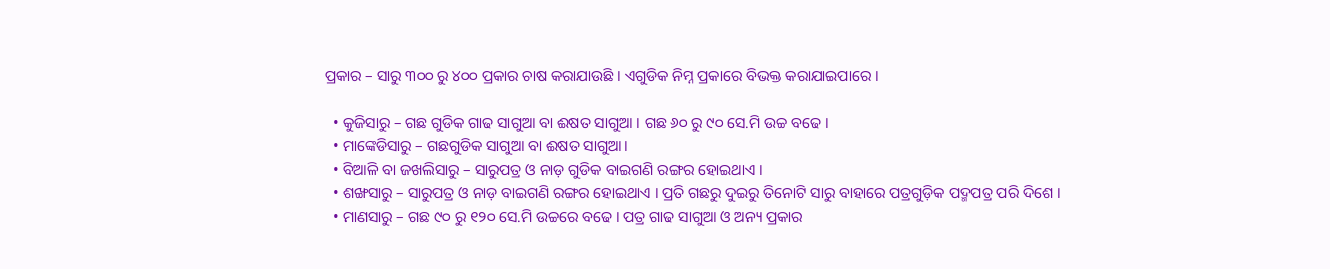ପ୍ରକାର – ସାରୁ ୩୦୦ ରୁ ୪୦୦ ପ୍ରକାର ଚାଷ କରାଯାଉଛି । ଏଗୁଡିକ ନିମ୍ନ ପ୍ରକାରେ ବିଭକ୍ତ କରାଯାଇପାରେ ।

  • କୁଜିସାରୁ – ଗଛ ଗୁଡିକ ଗାଢ ସାଗୁଆ ବା ଈଷତ ସାଗୁଆ । ଗଛ ୬୦ ରୁ ୯୦ ସେ.ମି ଉଚ୍ଚ ବଢେ ।
  • ମାଙ୍କେଡିସାରୁ – ଗଛଗୁଡିକ ସାଗୁଆ ବା ଈଷତ ସାଗୁଆ।
  • ବିଆଳି ବା ଜଖଲିସାରୁ – ସାରୁପତ୍ର ଓ ନାଡ଼ ଗୁଡିକ ବାଇଗଣି ରଙ୍ଗର ହୋଇଥାଏ ।
  • ଶଙ୍ଖସାରୁ – ସାରୁପତ୍ର ଓ ନାଡ଼ ବାଇଗଣି ରଙ୍ଗର ହୋଇଥାଏ । ପ୍ରତି ଗଛରୁ ଦୁଇରୁ ତିନୋଟି ସାରୁ ବାହାରେ ପତ୍ରଗୁଡ଼ିକ ପଦ୍ମପତ୍ର ପରି ଦିଶେ ।
  • ମାଣସାରୁ – ଗଛ ୯୦ ରୁ ୧୨୦ ସେ.ମି ଉଚ୍ଚରେ ବଢେ । ପତ୍ର ଗାଢ ସାଗୁଆ ଓ ଅନ୍ୟ ପ୍ରକାର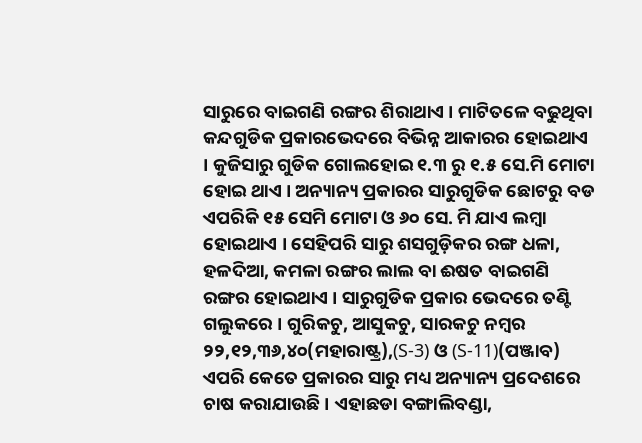ସାରୁରେ ବାଇଗଣି ରଙ୍ଗର ଶିରାଥାଏ । ମାଟିତଳେ ବଢୁଥିବା କନ୍ଦଗୁଡିକ ପ୍ରକାରଭେଦରେ ବିଭିନ୍ନ ଆକାରର ହୋଇଥାଏ । କୁଜିସାରୁ ଗୁଡିକ ଗୋଲହୋଇ ୧.୩ ରୁ ୧.୫ ସେ.ମି ମୋଟା ହୋଇ ଥାଏ । ଅନ୍ୟାନ୍ୟ ପ୍ରକାରର ସାରୁଗୁଡିକ ଛୋଟରୁ ବଡ ଏପରିକି ୧୫ ସେମି ମୋଟା ଓ ୬୦ ସେ. ମି ଯାଏ ଲମ୍ବା ହୋଇଥାଏ । ସେହିପରି ସାରୁ ଶସଗୁଡ଼ିକର ରଙ୍ଗ ଧଳା, ହଳଦିଆ, କମଳା ରଙ୍ଗର ଲାଲ ବା ଈଷତ ବାଇଗଣି ରଙ୍ଗର ହୋଇଥାଏ । ସାରୁଗୁଡିକ ପ୍ରକାର ଭେଦରେ ତଣ୍ଟି ଗଲୁକରେ । ଗୁରିକଚୁ, ଆସୁକଚୁ, ସାରକଚୁ ନମ୍ବର ୨୨,୧୨,୩୬,୪୦(ମହାରାଷ୍ଟ୍ର),(S-3) ଓ (S-11)(ପଞ୍ଜାବ) ଏପରି କେତେ ପ୍ରକାରର ସାରୁ ମଧ୍ୟ ଅନ୍ୟାନ୍ୟ ପ୍ରଦେଶରେ ଚାଷ କରାଯାଉଛି । ଏହାଛଡା ବଙ୍ଗାଲିବଣ୍ଡା,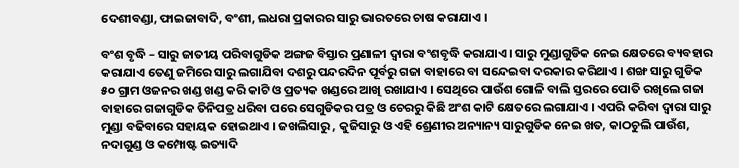ଦେଶୀବଣ୍ଡା, ଫାଇଜାବାଦି, ବଂଶୀ, ଲଧରା ପ୍ରକାରର ସାରୁ ଭାରତରେ ଚାଷ କରାଯାଏ ।

ବଂଶ ବୃଦ୍ଧି – ସାରୁ ଜାତୀୟ ପରିବାଗୁଡିକ ଅଙ୍ଗଜ ବିସ୍ତାର ପ୍ରଣାଳୀ ଦ୍ଵାରା ବଂଶବୃଦ୍ଧି କରାଯାଏ । ସାରୁ ମୁଣ୍ଡାଗୁଡିକ ନେଇ କ୍ଷେତରେ ବ୍ୟବହାର କରାଯାଏ ତେଣୁ ଜମିରେ ସାରୁ ଲଗାଯିବା ଦଶରୁ ପନ୍ଦରଦିନ ପୂର୍ବରୁ ଗଜା ବାହାରେ ବା ସନ୍ଦେଇବା ଦରକାର କରିଥାଏ । ଶଙ୍ଖ ସାରୁ ଗୁଡିକ ୫୦ ଗ୍ରାମ ଓଜନର ଖଣ୍ଡ ଖଣ୍ଡ କରି କାଟି ଓ ପ୍ରତ୍ୟକ ଖଣ୍ଡରେ ଆଖି ରଖାଯାଏ । ସେଥିରେ ପାଉଁଶ ଗୋଳି ବାଲି ସ୍ତରରେ ପୋତି ରଖିଲେ ଗଜା ବାହାରେ ଗଜାଗୁଡିକ ତିନିପତ୍ର ଧରିବା ପରେ ସେଗୁଡିକର ପତ୍ର ଓ ଚେରରୁ କିଛି ଅଂଶ କାଟି କ୍ଷେତରେ ଲଗାଯାଏ । ଏପରି କରିବା ଦ୍ଵାରା ସାରୁ ମୁଣ୍ଡା ବଢିବାରେ ସହାୟକ ହୋଇଥାଏ । ଜଖଲିସାରୁ , କୁଜିସାରୁ ଓ ଏହି ଶ୍ରେଣୀର ଅନ୍ୟାନ୍ୟ ସାରୁଗୁଡିକ ନେଇ ଖତ, କାଠଚୁଲି ପାଉଁଶ, ନଦାଗୁଣ୍ଡ ଓ କମ୍ପୋଷ୍ଟ ଇତ୍ୟାଦି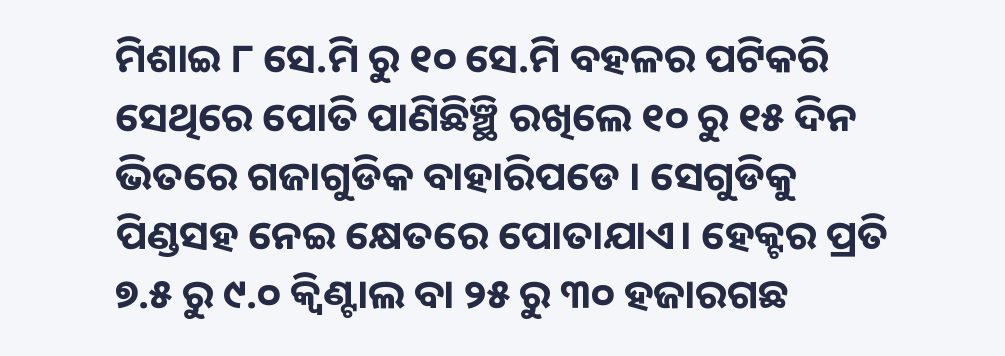ମିଶାଇ ୮ ସେ.ମି ରୁ ୧୦ ସେ.ମି ବହଳର ପଟିକରି ସେଥିରେ ପୋତି ପାଣିଛିଞ୍ଛି ରଖିଲେ ୧୦ ରୁ ୧୫ ଦିନ ଭିତରେ ଗଜାଗୁଡିକ ବାହାରିପଡେ । ସେଗୁଡିକୁ ପିଣ୍ଡସହ ନେଇ କ୍ଷେତରେ ପୋତାଯାଏ। ହେକ୍ଟର ପ୍ରତି ୭.୫ ରୁ ୯.୦ କ୍ଵିଣ୍ଟାଲ ବା ୨୫ ରୁ ୩୦ ହଜାରଗଛ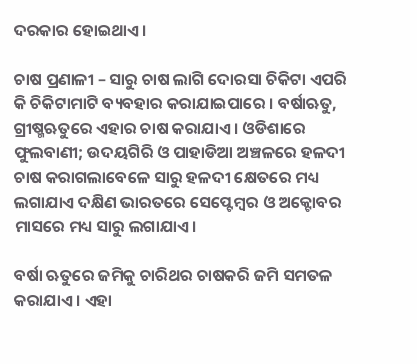ଦରକାର ହୋଇଥାଏ ।

ଚାଷ ପ୍ରଣାଳୀ – ସାରୁ ଚାଷ ଲାଗି ଦୋରସା ଚିକିଟା ଏପରି କି ଚିକିଟାମାଟି ବ୍ୟବହାର କରାଯାଇପାରେ । ବର୍ଷାଋତୁ, ଗ୍ରୀଷ୍ମଋତୁରେ ଏହାର ଚାଷ କରାଯାଏ । ଓଡିଶାରେ ଫୁଲବାଣୀ; ଉଦୟଗିରି ଓ ପାହାଡିଆ ଅଞ୍ଚଳରେ ହଳଦୀ ଚାଷ କରାଗଲାବେଳେ ସାରୁ ହଳଦୀ କ୍ଷେତରେ ମଧ୍ୟ ଲଗାଯାଏ ଦକ୍ଷିଣ ଭାରତରେ ସେପ୍ଟେମ୍ବର ଓ ଅକ୍ଟୋବର ମାସରେ ମଧ୍ୟ ସାରୁ ଲଗାଯାଏ।

ବର୍ଷା ଋତୁରେ ଜମିକୁ ଚାରିଥର ଚାଷକରି ଜମି ସମତଳ କରାଯାଏ । ଏହା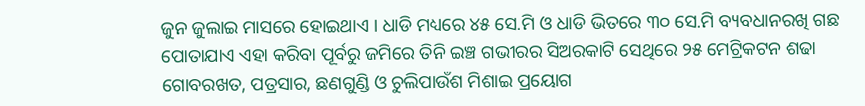ଜୁନ ଜୁଲାଇ ମାସରେ ହୋଇଥାଏ । ଧାଡି ମଧ୍ୟରେ ୪୫ ସେ.ମି ଓ ଧାଡି ଭିତରେ ୩୦ ସେ.ମି ବ୍ୟବଧାନରଖି ଗଛ ପୋତାଯାଏ ଏହା କରିବା ପୂର୍ବରୁ ଜମିରେ ତିନି ଇଞ୍ଚ ଗଭୀରର ସିଅରକାଟି ସେଥିରେ ୨୫ ମେଟ୍ରିକଟନ ଶଢା ଗୋବରଖତ, ପତ୍ରସାର, ଛଣଗୁଣ୍ଡି ଓ ଚୁଲିପାଉଁଶ ମିଶାଇ ପ୍ରୟୋଗ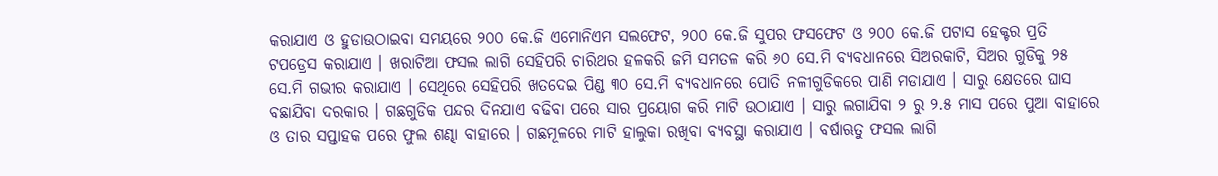କରାଯାଏ ଓ ହୁଡାଉଠାଇବା ସମୟରେ ୨୦୦ କେ.ଜି ଏମୋନିଏମ ସଲଫେଟ, ୨୦୦ କେ.ଜି ସୁପର ଫସଫେଟ ଓ ୨୦୦ କେ.ଜି ପଟାସ ହେକ୍ଟର ପ୍ରତି ଟପଡ୍ରେସ କରାଯାଏ । ଖରାଟିଆ ଫସଲ ଲାଗି ସେହିପରି ଚାରିଥର ହଳକରି ଜମି ସମତଳ କରି ୬୦ ସେ.ମି ବ୍ୟବଧାନରେ ସିଅରକାଟି, ସିଅର ଗୁଡିକୁ ୨୫ ସେ.ମି ଗଭୀର କରାଯାଏ । ସେଥିରେ ସେହିପରି ଖତଦେଇ ପିଣ୍ଡ ୩୦ ସେ.ମି ବ୍ୟବଧାନରେ ପୋତି ନଳୀଗୁଡିକରେ ପାଣି ମଡାଯାଏ । ସାରୁ କ୍ଷେତରେ ଘାସ ବଛାଯିବା ଦରକାର । ଗଛଗୁଡିକ ପନ୍ଦର ଦିନଯାଏ ବଢିବା ପରେ ସାର ପ୍ରୟୋଗ କରି ମାଟି ଉଠାଯାଏ । ସାରୁ ଲଗାଯିବା ୨ ରୁ ୨.୫ ମାସ ପରେ ପୁଆ ବାହାରେ ଓ ତାର ସପ୍ତାହକ ପରେ ଫୁଲ ଶଣ୍ଢା ବାହାରେ । ଗଛମୂଳରେ ମାଟି ହାଲୁକା ରଖିବା ବ୍ୟବସ୍ଥା କରାଯାଏ । ବର୍ଷାଋତୁ ଫସଲ ଲାଗି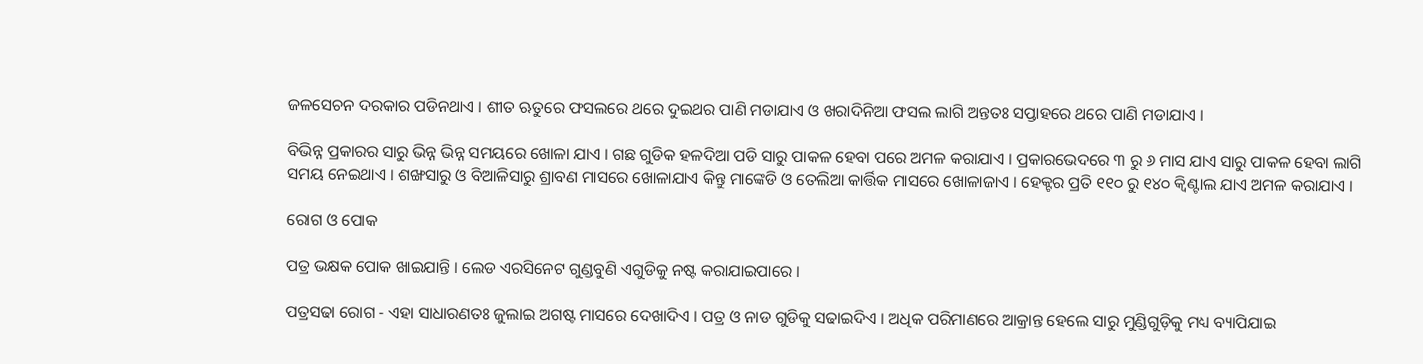ଜଳସେଚନ ଦରକାର ପଡିନଥାଏ । ଶୀତ ଋତୁରେ ଫସଲରେ ଥରେ ଦୁଇଥର ପାଣି ମଡାଯାଏ ଓ ଖରାଦିନିଆ ଫସଲ ଲାଗି ଅନ୍ତତଃ ସପ୍ତାହରେ ଥରେ ପାଣି ମଡାଯାଏ ।

ବିଭିନ୍ନ ପ୍ରକାରର ସାରୁ ଭିନ୍ନ ଭିନ୍ନ ସମୟରେ ଖୋଳା ଯାଏ । ଗଛ ଗୁଡିକ ହଳଦିଆ ପଡି ସାରୁ ପାକଳ ହେବା ପରେ ଅମଳ କରାଯାଏ । ପ୍ରକାରଭେଦରେ ୩ ରୁ ୬ ମାସ ଯାଏ ସାରୁ ପାକଳ ହେବା ଲାଗି ସମୟ ନେଇଥାଏ । ଶଙ୍ଖସାରୁ ଓ ବିଆଳିସାରୁ ଶ୍ରାବଣ ମାସରେ ଖୋଳାଯାଏ କିନ୍ତୁ ମାଙ୍କେଡି ଓ ତେଲିଆ କାର୍ତ୍ତିକ ମାସରେ ଖୋଳାଜାଏ । ହେକ୍ଟର ପ୍ରତି ୧୧୦ ରୁ ୧୪୦ କ୍ଵିଣ୍ଟାଲ ଯାଏ ଅମଳ କରାଯାଏ ।

ରୋଗ ଓ ପୋକ

ପତ୍ର ଭକ୍ଷକ ପୋକ ଖାଇଯାନ୍ତି । ଲେଡ ଏରସିନେଟ ଗୁଣ୍ଡବୁଣି ଏଗୁଡିକୁ ନଷ୍ଟ କରାଯାଇପାରେ ।

ପତ୍ରସଢା ରୋଗ - ଏହା ସାଧାରଣତଃ ଜୁଲାଇ ଅଗଷ୍ଟ ମାସରେ ଦେଖାଦିଏ । ପତ୍ର ଓ ନାଡ ଗୁଡିକୁ ସଢାଇଦିଏ । ଅଧିକ ପରିମାଣରେ ଆକ୍ରାନ୍ତ ହେଲେ ସାରୁ ମୁଣ୍ଡିଗୁଡ଼ିକୁ ମଧ୍ୟ ବ୍ୟାପିଯାଇ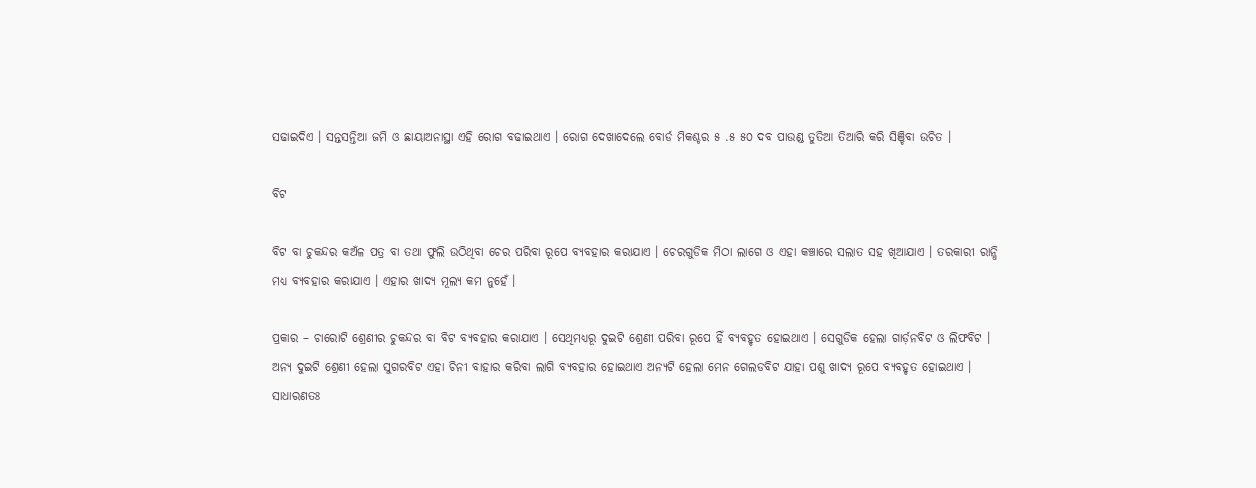ସଢାଇଦିଏ । ସନ୍ତସନ୍ତିଆ ଜମି ଓ ଛାୟାଅନାସ୍ଥା ଏହି ରୋଗ ବଢାଇଥାଏ । ରୋଗ ଦେଖାଦେଲେ ବୋର୍ଡ ମିକଶ୍ଚର ୫ .୫ ୫୦ ଦବ ପାଉଣ୍ଡ ତୁତିଆ ତିଆରି କରି ସିଞ୍ଚିବା ଉଚିତ ।

ବିଟ

ବିଟ ବା ଚୁକନ୍ଦର କଅଁଳ ପତ୍ର ବା ତଥା ଫୁଲି ଉଠିଥିବା ଚେର ପରିବା ରୂପେ ବ୍ୟବହାର କରାଯାଏ । ଚେରଗୁଡିକ ମିଠା ଲାଗେ ଓ ଏହା କଞ୍ଚାରେ ସଲାତ ସହ ଖିଆଯାଏ । ତରକାରୀ ରାନ୍ଧି ମଧ୍ୟ ବ୍ୟବହାର କରାଯାଏ । ଏହାର ଖାଦ୍ୟ ମୂଲ୍ୟ କମ ନୁହେଁ ।

ପ୍ରକାର – ଚାରୋଟି ଶ୍ରେଣୀର ଚୁକନ୍ଦର ବା ବିଟ ବ୍ୟବହାର କରାଯାଏ । ସେଥିମଧ୍ୟରୂ ଦୁଇଟି ଶ୍ରେଣୀ ପରିବା ରୂପେ ହିଁ ବ୍ୟବହୃତ ହୋଇଥାଏ । ସେଗୁଡିକ ହେଲା ଗାର୍ଡ଼ନବିଟ ଓ ଲିଫବିଟ । ଅନ୍ୟ ଦୁଇଟି ଶ୍ରେଣୀ ହେଲା ସୁଗରବିଟ ଏହା ଚିନୀ ବାହାର କରିବା ଲାଗି ବ୍ୟବହାର ହୋଇଥାଏ ଅନ୍ୟଟି ହେଲା ମେନ ଗେଲଡବିଟ ଯାହା ପଶୁ ଖାଦ୍ୟ ରୂପେ ବ୍ୟବହୃତ ହୋଇଥାଏ । ସାଧାରଣତଃ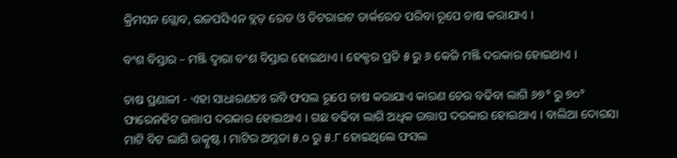କ୍ରିମସନ ଗ୍ଲୋବ, ଇଜପସିଏନ ବ୍ଲଡ଼ ରେଡ ଓ ଡିଟରାଇଟ ଡାର୍କରେଡ ପରିବା ରୂପେ ଚାଷ କରାଯାଏ ।

ବଂଶ ବିସ୍ତାର – ମଞ୍ଜି ଦ୍ଵାରା ବଂଶ ବିସ୍ତାର ହୋଇଥାଏ । ହେକ୍ଟର ପ୍ରତି ୫ ରୁ ୬ କେଜି ମଞ୍ଜି ଦରକାର ହୋଇଥାଏ ।

ଚାଷ ପ୍ରଣାଳୀ - ଏହା ସାଧାରଣତଃ ରବି ଫସଲ ରୂପେ ଚାଷ କରାଯାଏ କାରଣ ଚେର ବଢିବା ଲାଗି ୬୭° ରୁ ୭୦° ଫାରେନହିଟ ଉତ୍ତାପ ଦରକାର ହୋଇଥାଏ । ଗଛ ବଢିବା ଲାଗି ଅଧିକ ଉତ୍ତାପ ଦରକାର ହୋଇଥାଏ । ବାଲିଆ ଦୋରସା ମାଟି ବିଟ ଲାଗି ଉତ୍କୃଷ୍ଟ । ମାଟିର ଅମ୍ଳତା ୫.୦ ରୁ ୫.୮ ହୋଇଥିଲେ ଫସଲ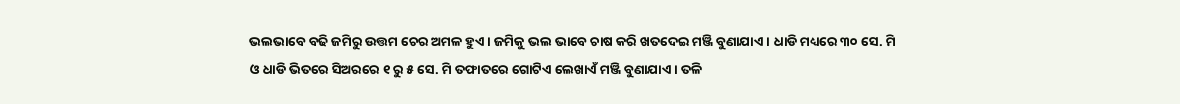ଭଲଭାବେ ବଢି ଜମିରୁ ଉତ୍ତମ ଚେର ଅମଳ ହୁଏ । ଜମିକୁ ଭଲ ଭାବେ ଚାଷ କରି ଖତଦେଇ ମଞ୍ଜି ବୁଣାଯାଏ । ଧାଡି ମଧ୍ୟରେ ୩୦ ସେ. ମି ଓ ଧାଡି ଭିତରେ ସିଅରରେ ୧ ରୁ ୫ ସେ. ମି ତଫାତରେ ଗୋଟିଏ ଲେଖାଏଁ ମଞ୍ଜି ବୁଣାଯାଏ । ତଳି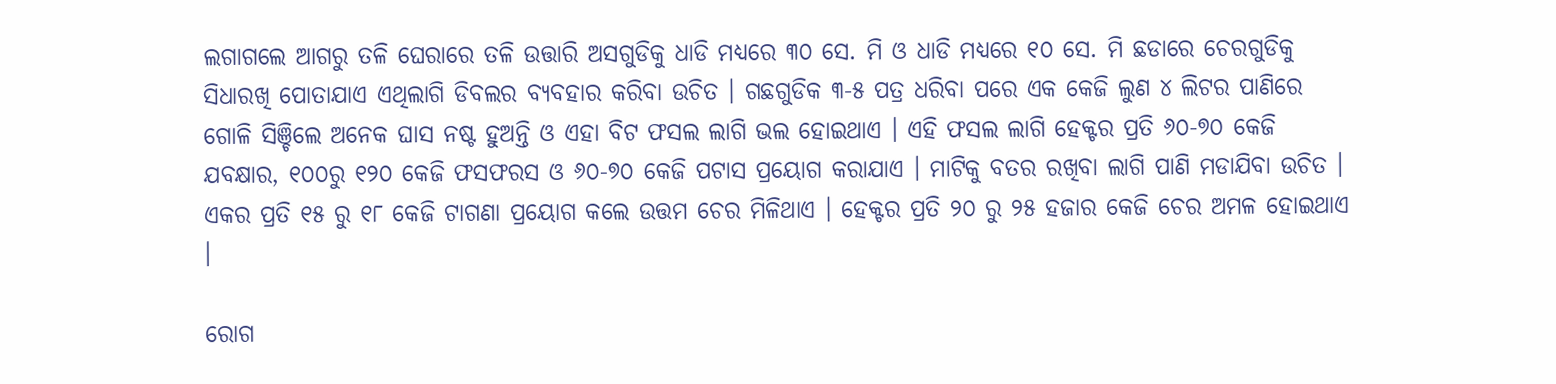ଲଗାଗଲେ ଆଗରୁ ତଳି ଘେରାରେ ତଳି ଉତ୍ତାରି ଅସଗୁଡିକୁ ଧାଡି ମଧ୍ୟରେ ୩୦ ସେ. ମି ଓ ଧାଡି ମଧ୍ୟରେ ୧୦ ସେ. ମି ଛଡାରେ ଚେରଗୁଡିକୁ ସିଧାରଖି ପୋତାଯାଏ ଏଥିଲାଗି ଡିବଲର ବ୍ୟବହାର କରିବା ଉଚିତ । ଗଛଗୁଡିକ ୩-୫ ପତ୍ର ଧରିବା ପରେ ଏକ କେଜି ଲୁଣ ୪ ଲିଟର ପାଣିରେ ଗୋଳି ସିଞ୍ଚିଲେ ଅନେକ ଘାସ ନଷ୍ଟ ହୁଅନ୍ତି ଓ ଏହା ବିଟ ଫସଲ ଲାଗି ଭଲ ହୋଇଥାଏ । ଏହି ଫସଲ ଲାଗି ହେକ୍ଟର ପ୍ରତି ୬୦-୭୦ କେଜି ଯବକ୍ଷାର, ୧୦୦ରୁ ୧୨୦ କେଜି ଫସଫରସ ଓ ୬୦-୭୦ କେଜି ପଟାସ ପ୍ରୟୋଗ କରାଯାଏ । ମାଟିକୁ ବତର ରଖିବା ଲାଗି ପାଣି ମଡାଯିବା ଉଚିତ । ଏକର ପ୍ରତି ୧୫ ରୁ ୧୮ କେଜି ଟାଗଣା ପ୍ରୟୋଗ କଲେ ଉତ୍ତମ ଚେର ମିଳିଥାଏ । ହେକ୍ଟର ପ୍ରତି ୨୦ ରୁ ୨୫ ହଜାର କେଜି ଚେର ଅମଳ ହୋଇଥାଏ ।

ରୋଗ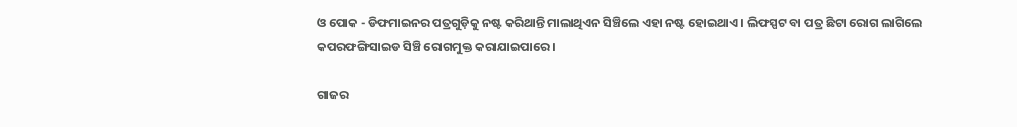ଓ ପୋକ - ଡିଫମାଇନର ପତ୍ରଗୁଡ଼ିକୁ ନଷ୍ଟ କରିଥାନ୍ତି ମାଲାଥିଏନ ସିଞ୍ଚିଲେ ଏହା ନଷ୍ଟ ହୋଇଥାଏ । ଲିଫସ୍ପଟ ବା ପତ୍ର ଛିଟା ରୋଗ ଲାଗିଲେ କପରଫଙ୍ଗିସାଇଡ ସିଞ୍ଚି ରୋଗମୁକ୍ତ କରାଯାଇପାରେ ।

ଗାଜର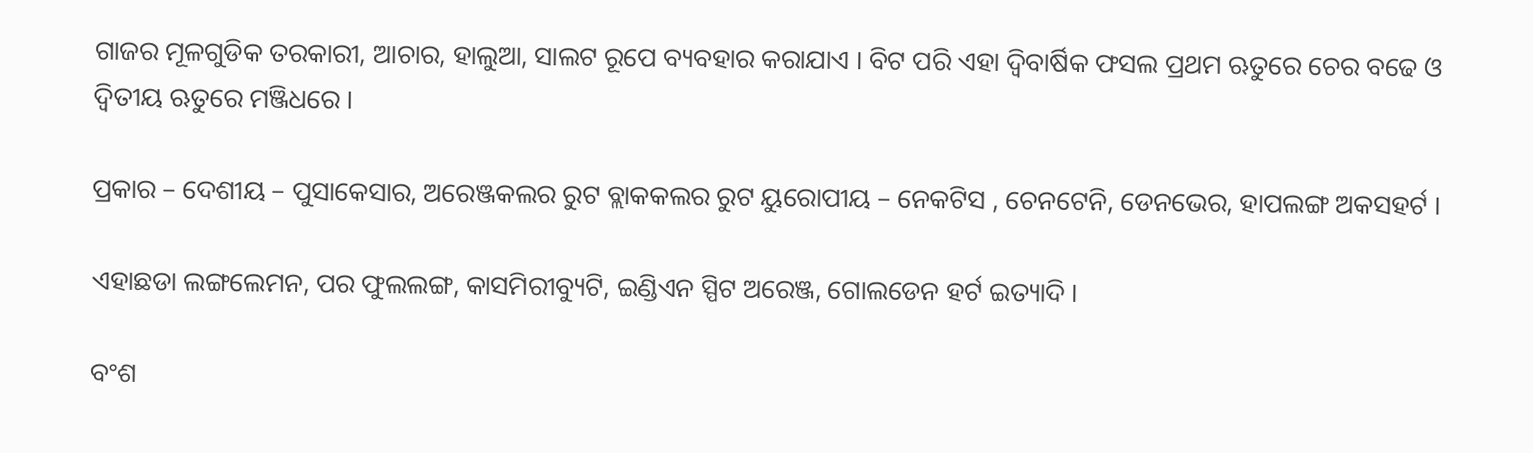ଗାଜର ମୂଳଗୁଡିକ ତରକାରୀ, ଆଚାର, ହାଲୁଆ, ସାଲଟ ରୂପେ ବ୍ୟବହାର କରାଯାଏ । ବିଟ ପରି ଏହା ଦ୍ଵିବାର୍ଷିକ ଫସଲ ପ୍ରଥମ ଋତୁରେ ଚେର ବଢେ ଓ ଦ୍ଵିତୀୟ ଋତୁରେ ମଞ୍ଜିଧରେ ।

ପ୍ରକାର – ଦେଶୀୟ – ପୁସାକେସାର, ଅରେଞ୍ଜକଲର ରୁଟ ବ୍ଲାକକଲର ରୁଟ ୟୁରୋପୀୟ – ନେକଟିସ , ଚେନଟେନି, ଡେନଭେର, ହାପଲଙ୍ଗ ଅକସହର୍ଟ ।

ଏହାଛଡା ଲଙ୍ଗଲେମନ, ପର ଫୁଲଲଙ୍ଗ, କାସମିରୀବ୍ୟୁଟି, ଇଣ୍ଡିଏନ ସ୍ପିଟ ଅରେଞ୍ଜ, ଗୋଲଡେନ ହର୍ଟ ଇତ୍ୟାଦି ।

ବଂଶ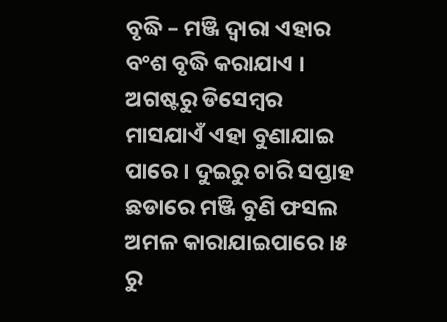ବୃଦ୍ଧି – ମଞ୍ଜି ଦ୍ଵାରା ଏହାର ବଂଶ ବୃଦ୍ଧି କରାଯାଏ । ଅଗଷ୍ଟରୁ ଡିସେମ୍ବର ମାସଯାଏଁ ଏହା ବୁଣାଯାଇ ପାରେ । ଦୁଇରୁ ଚାରି ସପ୍ତାହ ଛଡାରେ ମଞ୍ଜି ବୁଣି ଫସଲ ଅମଳ କାରାଯାଇପାରେ ।୫ ରୁ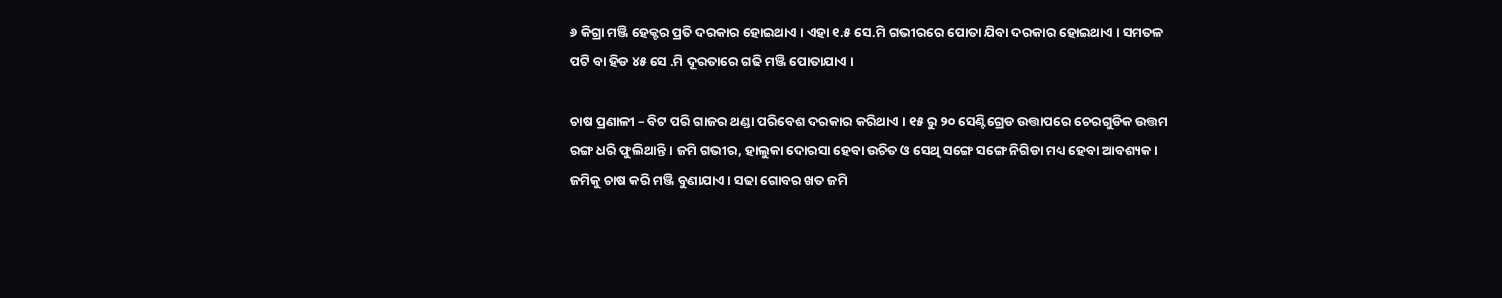୬ କିଗ୍ରା ମଞ୍ଜି ହେକ୍ଟର ପ୍ରତି ଦରକାର ହୋଇଥାଏ । ଏହା ୧.୫ ସେ.ମି ଗଭୀରରେ ପୋତା ଯିବା ଦରକାର ହୋଇଥାଏ । ସମତଳ ପଟି ବା ହିଡ ୪୫ ସେ .ମି ଦୂରତାରେ ଗଢି ମଞ୍ଜି ପୋତାଯାଏ ।

ଚାଷ ପ୍ରଣାଳୀ – ବିଟ ପରି ଗାଜର ଥଣ୍ଡା ପରିବେଶ ଦରକାର କରିଥାଏ । ୧୫ ରୁ ୨୦ ସେଣ୍ଟିଗ୍ରେଡ ଉତ୍ତାପରେ ଚେରଗୁଡିକ ଉତ୍ତମ ରଙ୍ଗ ଧରି ଫୁଲିଥାନ୍ତି । ଜମି ଗଭୀର, ହାଲୁକା ଦୋରସା ହେବା ଉଚିତ ଓ ସେଥି ସଙ୍ଗେ ସଙ୍ଗେ ନିଗିଡା ମଧ୍ୟ ହେବା ଆବଶ୍ୟକ । ଜମିକୁ ଚାଷ କରି ମଞ୍ଜି ବୁଣାଯାଏ । ସଢା ଗୋବର ଖତ ଜମି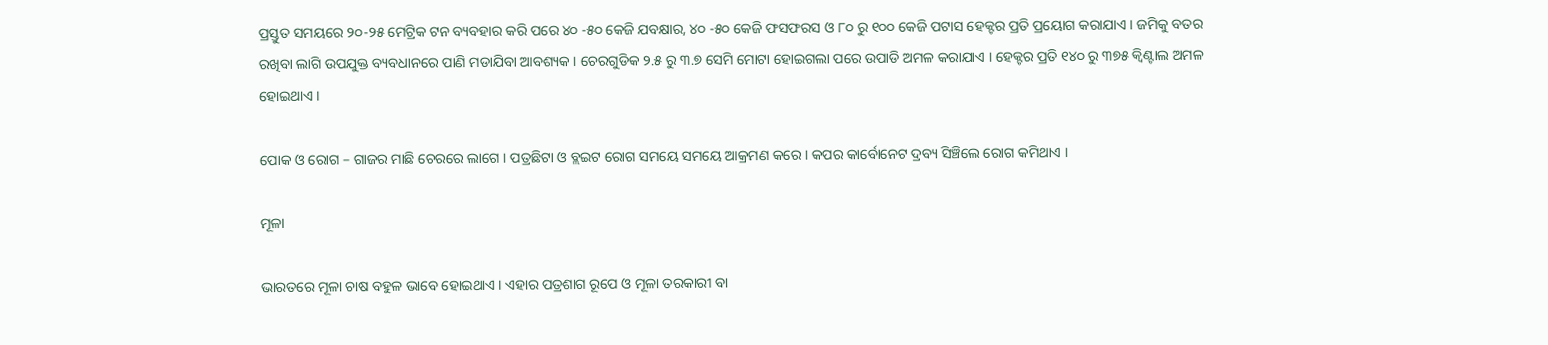ପ୍ରସ୍ତୁତ ସମୟରେ ୨୦-୨୫ ମେଟ୍ରିକ ଟନ ବ୍ୟବହାର କରି ପରେ ୪୦ -୫୦ କେଜି ଯବକ୍ଷାର, ୪୦ -୫୦ କେଜି ଫସଫରସ ଓ ୮୦ ରୁ ୧୦୦ କେଜି ପଟାସ ହେକ୍ଟର ପ୍ରତି ପ୍ରୟୋଗ କରାଯାଏ । ଜମିକୁ ବତର ରଖିବା ଲାଗି ଉପଯୁକ୍ତ ବ୍ୟବଧାନରେ ପାଣି ମଡାଯିବା ଆବଶ୍ୟକ । ଚେରଗୁଡିକ ୨.୫ ରୁ ୩.୭ ସେମି ମୋଟା ହୋଇଗଲା ପରେ ଉପାଡି ଅମଳ କରାଯାଏ । ହେକ୍ଟର ପ୍ରତି ୧୪୦ ରୁ ୩୭୫ କ୍ଵିଣ୍ଟାଲ ଅମଳ ହୋଇଥାଏ ।

ପୋକ ଓ ରୋଗ – ଗାଜର ମାଛି ଚେରରେ ଲାଗେ । ପତ୍ରଛିଟା ଓ ବ୍ଲଇଟ ରୋଗ ସମୟେ ସମୟେ ଆକ୍ରମଣ କରେ । କପର କାର୍ବୋନେଟ ଦ୍ରବ୍ୟ ସିଞ୍ଚିଲେ ରୋଗ କମିଥାଏ ।

ମୂଳା

ଭାରତରେ ମୂଳା ଚାଷ ବହୁଳ ଭାବେ ହୋଇଥାଏ । ଏହାର ପତ୍ରଶାଗ ରୂପେ ଓ ମୂଳା ତରକାରୀ ବା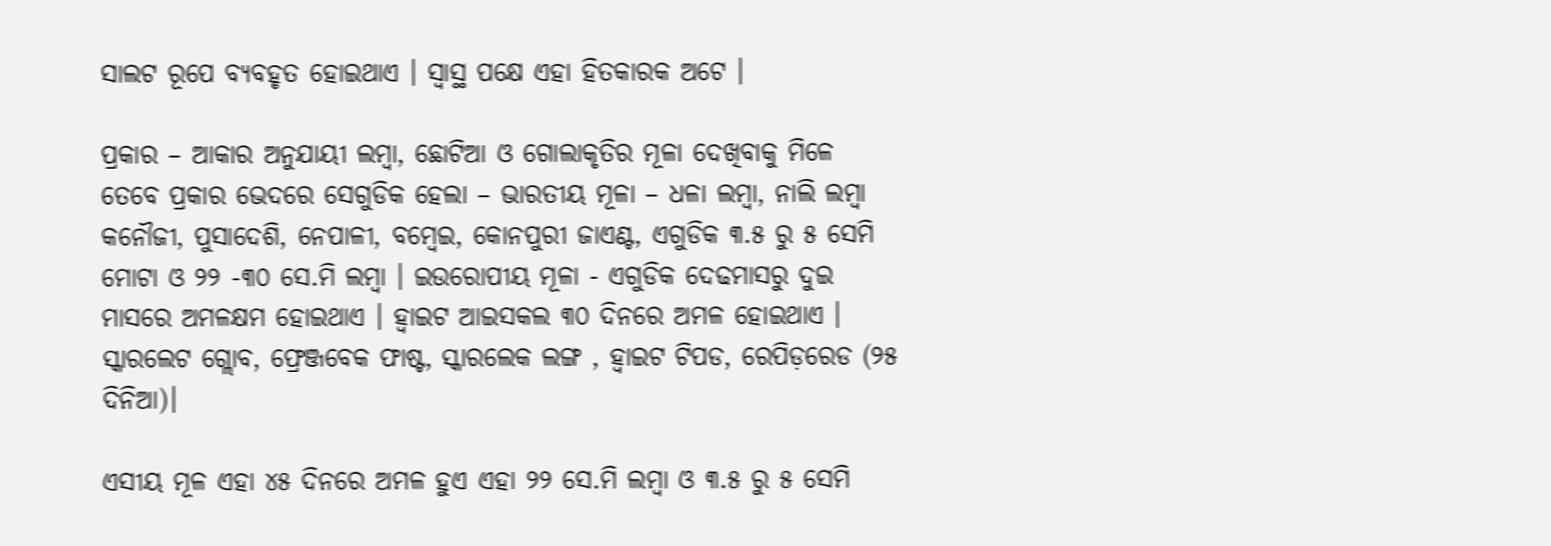ସାଲଟ ରୂପେ ବ୍ୟବହୃତ ହୋଇଥାଏ । ସ୍ଵାସ୍ଥ ପକ୍ଷେ ଏହା ହିତକାରକ ଅଟେ ।

ପ୍ରକାର – ଆକାର ଅନୁଯାୟୀ ଲମ୍ବା, ଛୋଟିଆ ଓ ଗୋଲାକୃତିର ମୂଳା ଦେଖିବାକୁ ମିଳେ ତେବେ ପ୍ରକାର ଭେଦରେ ସେଗୁଡିକ ହେଲା – ଭାରତୀୟ ମୂଳା – ଧଳା ଲମ୍ବା, ନାଲି ଲମ୍ବା କନୌଜୀ, ପୁସାଦେଶି, ନେପାଳୀ, ବମ୍ବେଇ, କୋନପୁରୀ ଜାଏଣ୍ଟ, ଏଗୁଡିକ ୩.୫ ରୁ ୫ ସେମି ମୋଟା ଓ ୨୨ -୩୦ ସେ.ମି ଲମ୍ବା । ଇଉରୋପୀୟ ମୂଳା - ଏଗୁଡିକ ଦେଢମାସରୁ ଦୁଇ ମାସରେ ଅମଳକ୍ଷମ ହୋଇଥାଏ । ହ୍ଵାଇଟ ଆଇସକଲ ୩୦ ଦିନରେ ଅମଳ ହୋଇଥାଏ । ସ୍କାରଲେଟ ଗ୍ଲୋବ, ଫ୍ରେଞ୍ଜବେକ ଫାଷ୍ଟ, ସ୍କାରଲେକ ଲଙ୍ଗ , ହ୍ଵାଇଟ ଟିପଡ, ରେପିଡ଼ରେଡ (୨୫ ଦିନିଆ)।

ଏସୀୟ ମୂଳ ଏହା ୪୫ ଦିନରେ ଅମଳ ହୁଏ ଏହା ୨୨ ସେ.ମି ଲମ୍ବା ଓ ୩.୫ ରୁ ୫ ସେମି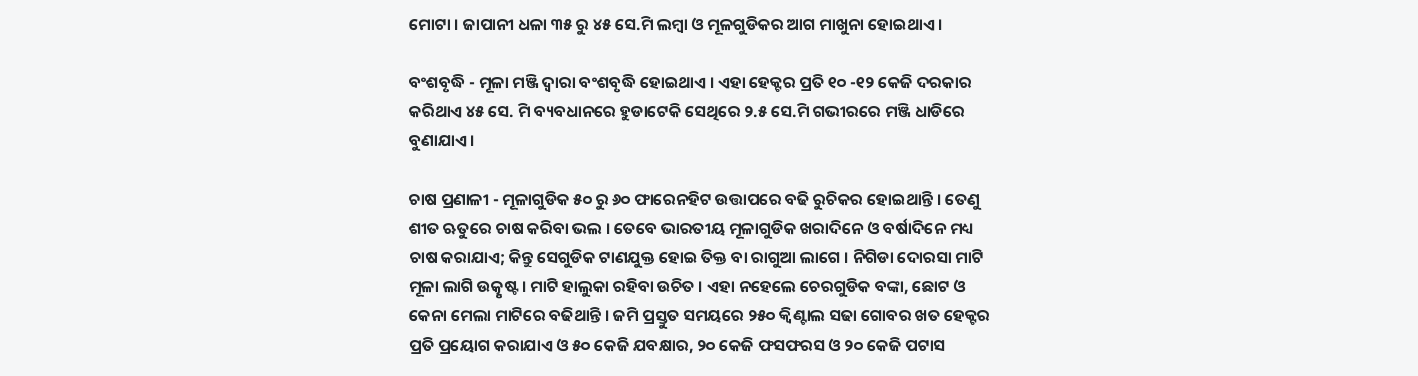ମୋଟା । ଜାପାନୀ ଧଳା ୩୫ ରୁ ୪୫ ସେ.ମି ଲମ୍ବା ଓ ମୂଳଗୁଡିକର ଆଗ ମାଖୁନା ହୋଇଥାଏ ।

ବଂଶବୃଦ୍ଧି - ମୂଳା ମଞ୍ଜି ଦ୍ଵାରା ବଂଶବୃଦ୍ଧି ହୋଇଥାଏ । ଏହା ହେକ୍ଟର ପ୍ରତି ୧୦ -୧୨ କେଜି ଦରକାର କରିଥାଏ ୪୫ ସେ. ମି ବ୍ୟବଧାନରେ ହୁଡାଟେକି ସେଥିରେ ୨.୫ ସେ.ମି ଗଭୀରରେ ମଞ୍ଜି ଧାଡିରେ ବୁଣାଯାଏ ।

ଚାଷ ପ୍ରଣାଳୀ - ମୂଳାଗୁଡିକ ୫୦ ରୁ ୬୦ ଫାରେନହିଟ ଉତ୍ତାପରେ ବଢି ରୁଚିକର ହୋଇଥାନ୍ତି । ତେଣୁ ଶୀତ ଋତୁରେ ଚାଷ କରିବା ଭଲ । ତେବେ ଭାରତୀୟ ମୂଳାଗୁଡିକ ଖରାଦିନେ ଓ ବର୍ଷାଦିନେ ମଧ୍ୟ ଚାଷ କରାଯାଏ; କିନ୍ତୁ ସେଗୁଡିକ ଟାଣଯୁକ୍ତ ହୋଇ ତିକ୍ତ ବା ରାଗୁଆ ଲାଗେ । ନିଗିଡା ଦୋରସା ମାଟି ମୂଳା ଲାଗି ଉତ୍କୃଷ୍ଟ । ମାଟି ହାଲୁକା ରହିବା ଉଚିତ । ଏହା ନହେଲେ ଚେରଗୁଡିକ ବଙ୍କା, ଛୋଟ ଓ କେନା ମେଲା ମାଟିରେ ବଢିଥାନ୍ତି । ଜମି ପ୍ରସ୍ତୁତ ସମୟରେ ୨୫୦ କ୍ଵିଣ୍ଟାଲ ସଢା ଗୋବର ଖତ ହେକ୍ଟର ପ୍ରତି ପ୍ରୟୋଗ କରାଯାଏ ଓ ୫୦ କେଜି ଯବକ୍ଷାର, ୨୦ କେଜି ଫସଫରସ ଓ ୨୦ କେଜି ପଟାସ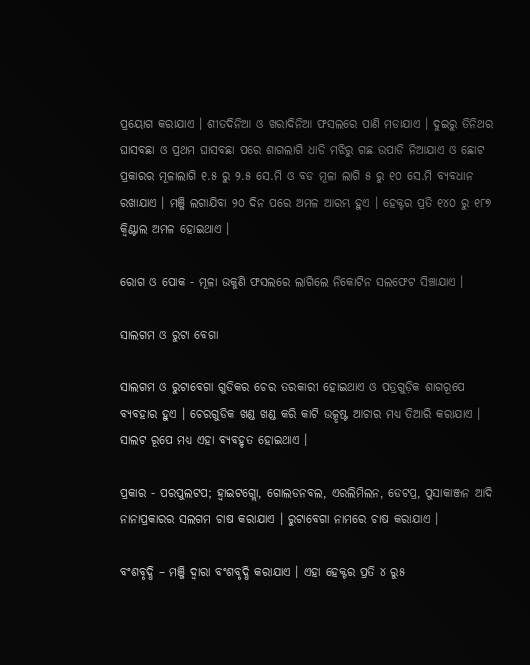ପ୍ରୟୋଗ କରାଯାଏ । ଶୀତଦିନିଆ ଓ ଖରାଦିନିଆ ଫସଲରେ ପାଣି ମଡାଯାଏ । ଦୁଇରୁ ତିନିଥର ଘାସବଛା ଓ ପ୍ରଥମ ଘାସବଛା ପରେ ଶାଗଲାଗି ଧାଡି ମଝିରୁ ଗଛ ଉପାଡି ନିଆଯାଏ ଓ ଛୋଟ ପ୍ରକାରର ମୂଳାଲାଗି ୧.୫ ରୁ ୨.୫ ସେ.ମି ଓ ବଡ ମୂଳା ଲାଗି ୫ ରୁ ୧୦ ସେ.ମି ବ୍ୟବଧାନ ରଖାଯାଏ । ମଞ୍ଜି ଲଗାଯିବା ୨୦ ଦିନ ପରେ ଅମଳ ଆରମ୍ଭ ହୁଏ । ହେକ୍ଟର ପ୍ରତି ୧୪୦ ରୁ ୧୮୭ କ୍ଵିଣ୍ଟାଲ ଅମଳ ହୋଇଥାଏ ।

ରୋଗ ଓ ପୋକ - ମୂଳା ଉକୁଣି ଫସଲରେ ଲାଗିଲେ ନିକୋଟିନ ସଲଫେଟ ସିଞ୍ଚାଯାଏ ।

ସାଲଗମ ଓ ରୁଟା ବେଗା

ସାଲଗମ ଓ ରୁଟାବେଗା ଗୁଡିକର ଚେର ତରକାରୀ ହୋଇଥାଏ ଓ ପତ୍ରଗୁଡ଼ିକ ଶାଗରୂପେ ବ୍ୟବହାର ହୁଏ । ଚେରଗୁଡିକ ଖଣ୍ଡ ଖଣ୍ଡ କରି କାଟି ଉତ୍କୃଷ୍ଟ ଆଚାର ମଧ୍ୟ ତିଆରି କରାଯାଏ । ସାଲଟ ରୂପେ ମଧ୍ୟ ଏହା ବ୍ୟବହୃତ ହୋଇଥାଏ ।

ପ୍ରକାର - ପରପୁଲଟପ; ହ୍ଵାଇଟଗ୍ଲୋ, ଗୋଲଡନବଲ, ଏରଲିମିଲନ, ଡେଟପ୍ର, ପୁସାକାଞ୍ଜନ ଆଦି ନାନାପ୍ରକାରର ସଲଗମ ଚାଷ କରାଯାଏ । ରୁଟାବେଗା ନାମରେ ଚାଷ କରାଯାଏ ।

ବଂଶବୃଦ୍ଧି – ମଞ୍ଜି ଦ୍ଵାରା ବଂଶବୃଦ୍ଧି କରାଯାଏ । ଏହା ହେକ୍ଟର ପ୍ରତି ୪ ରୁ୫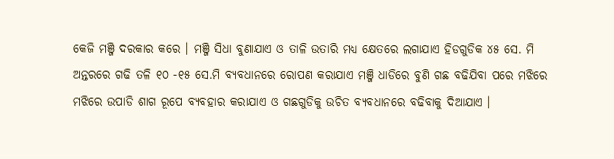କେଜି ମଞ୍ଜି ଦରକାର କରେ । ମଞ୍ଜି ସିଧା ବୁଣାଯାଏ ଓ ତାଳି ଉତାରି ମଧ୍ୟ କ୍ଷେତରେ ଲଗାଯାଏ ହିଡଗୁଡିକ ୪୫ ସେ. ମି ଅନ୍ତରରେ ଗଢି ତଳି ୧୦ -୧୫ ସେ.ମି ବ୍ୟବଧାନରେ ରୋପଣ କରାଯାଏ ମଞ୍ଜି ଧାଡିରେ ବୁଣି ଗଛ ବଢିଯିବା ପରେ ମଝିରେ ମଝିରେ ଉପାଡି ଶାଗ ରୂପେ ବ୍ୟବହାର କରାଯାଏ ଓ ଗଛଗୁଡିକୁ ଉଚିତ ବ୍ୟବଧାନରେ ବଢିବାକୁ ଦିଆଯାଏ ।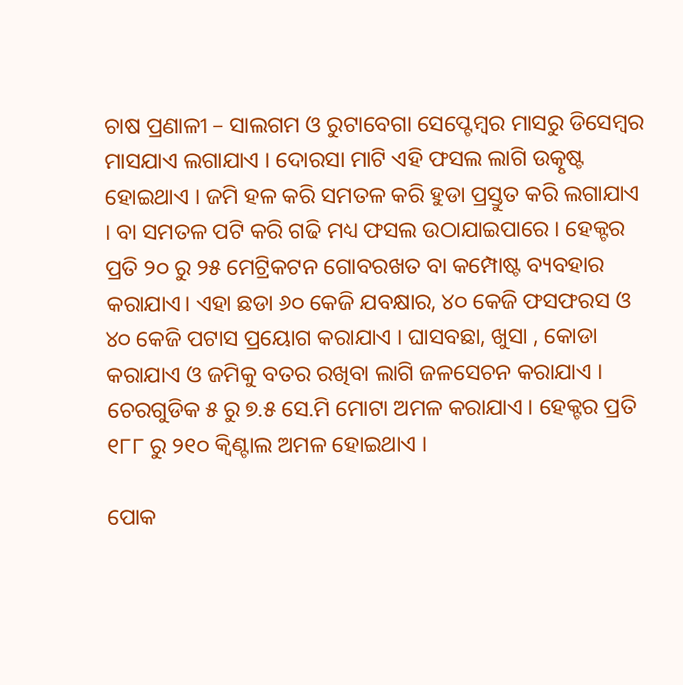ଚାଷ ପ୍ରଣାଳୀ – ସାଲଗମ ଓ ରୁଟାବେଗା ସେପ୍ଟେମ୍ବର ମାସରୁ ଡିସେମ୍ବର ମାସଯାଏ ଲଗାଯାଏ । ଦୋରସା ମାଟି ଏହି ଫସଲ ଲାଗି ଉତ୍କୃଷ୍ଟ ହୋଇଥାଏ । ଜମି ହଳ କରି ସମତଳ କରି ହୁଡା ପ୍ରସ୍ତୁତ କରି ଲଗାଯାଏ । ବା ସମତଳ ପଟି କରି ଗଢି ମଧ୍ୟ ଫସଲ ଉଠାଯାଇପାରେ । ହେକ୍ଟର ପ୍ରତି ୨୦ ରୁ ୨୫ ମେଟ୍ରିକଟନ ଗୋବରଖତ ବା କମ୍ପୋଷ୍ଟ ବ୍ୟବହାର କରାଯାଏ। ଏହା ଛଡା ୬୦ କେଜି ଯବକ୍ଷାର, ୪୦ କେଜି ଫସଫରସ ଓ ୪୦ କେଜି ପଟାସ ପ୍ରୟୋଗ କରାଯାଏ । ଘାସବଛା, ଖୁସା , କୋଡା କରାଯାଏ ଓ ଜମିକୁ ବତର ରଖିବା ଲାଗି ଜଳସେଚନ କରାଯାଏ । ଚେରଗୁଡିକ ୫ ରୁ ୭.୫ ସେ.ମି ମୋଟା ଅମଳ କରାଯାଏ । ହେକ୍ଟର ପ୍ରତି ୧୮୮ ରୁ ୨୧୦ କ୍ଵିଣ୍ଟାଲ ଅମଳ ହୋଇଥାଏ ।

ପୋକ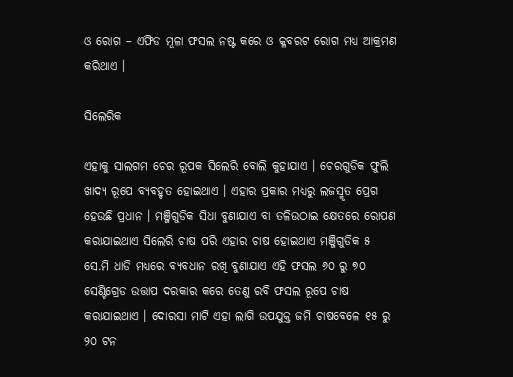ଓ ରୋଗ – ଏଫିଡ ମୂଳା ଫସଲ ନଷ୍ଟ କରେ ଓ କ୍ଳବରଟ ରୋଗ ମଧ୍ୟ ଆକ୍ରମଣ କରିଥାଏ ।

ସିଲେରିକ

ଏହାକୁ ସାଲଗମ ଚେର ରୂପକ ସିଲେରି ବୋଲି କୁହାଯାଏ । ଚେରଗୁଡିକ ଫୁଲି ଖାଦ୍ୟ ରୂପେ ବ୍ୟବହୃତ ହୋଇଥାଏ । ଏହାର ପ୍ରକାର ମଧ୍ୟରୁ ଲଜସ୍ମୃତ ପ୍ରେଗ ହେଉଛି ପ୍ରଧାନ । ମଞ୍ଜିଗୁଡିକ ସିଧା ବୁଣାଯାଏ ବା ତଳିଉଠାଇ କ୍ଷେତରେ ରୋପଣ କରାଯାଇଥାଏ ସିଲେରି ଚାଷ ପରି ଏହାର ଚାଷ ହୋଇଥାଏ ମଞ୍ଜିଗୁଡିକ ୫ ସେ.ମି ଧାଡି ମଧ୍ୟରେ ବ୍ୟବଧାନ ରଖି ବୁଣାଯାଏ ଏହି ଫସଲ ୬୦ ରୁ ୭୦ ସେଣ୍ଟିଗ୍ରେଡ ଉତ୍ତାପ ଦରକାର କରେ ତେଣୁ ରବି ଫସଲ ରୂପେ ଚାଷ କରାଯାଇଥାଏ । ଦୋରସା ମାଟି ଏହା ଲାଗି ଉପଯୁକ୍ତ ଜମି ଚାଷବେଳେ ୧୫ ରୁ ୨୦ ଟନ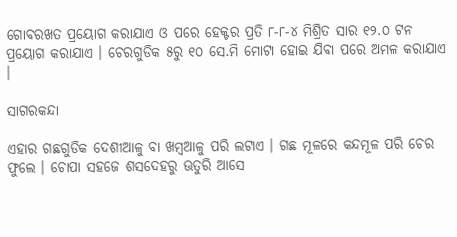ଗୋବରଖତ ପ୍ରୟୋଗ କରାଯାଏ ଓ ପରେ ହେକ୍ଟର ପ୍ରତି ୮-୮-୪ ମିଶ୍ରିତ ସାର ୧୨.୦ ଟନ ପ୍ରୟୋଗ କରାଯାଏ । ଚେରଗୁଡିକ ୫ରୁ ୧୦ ସେ.ମି ମୋଟା ହୋଇ ଯିବା ପରେ ଅମଳ କରାଯାଏ ।

ସାଗରକନ୍ଦା

ଏହାର ଗଛଗୁଡିକ ଦେଶୀଆଳୁ ବା ଖମ୍ବଆଳୁ ପରି ଲଟାଏ । ଗଛ ମୂଳରେ କନ୍ଦମୂଳ ପରି ଚେର ଫୁଲେ । ଚୋପା ସହଜେ ଶସଦେହରୁ ଊତୁରି ଆସେ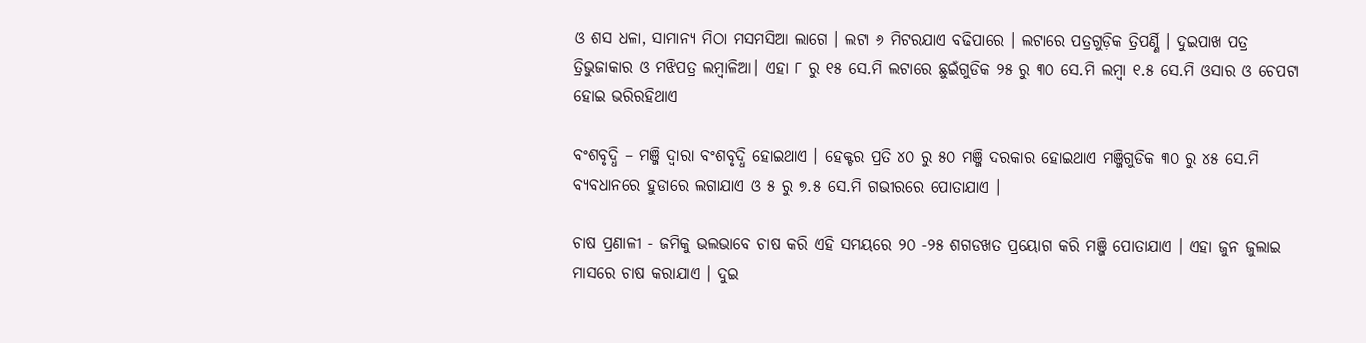ଓ ଶସ ଧଳା, ସାମାନ୍ୟ ମିଠା ମସମସିଆ ଲାଗେ । ଲଟା ୬ ମିଟରଯାଏ ବଢିପାରେ । ଲଟାରେ ପତ୍ରଗୁଡ଼ିକ ତ୍ରିପର୍ଣ୍ଣି । ଦୁଇପାଖ ପତ୍ର ତ୍ରିଭୁଜାକାର ଓ ମଝିପତ୍ର ଲମ୍ବାଳିଆ। ଏହା ୮ ରୁ ୧୫ ସେ.ମି ଲଟାରେ ଛୁଇଁଗୁଡିକ ୨୫ ରୁ ୩୦ ସେ.ମି ଲମ୍ବା ୧.୫ ସେ.ମି ଓସାର ଓ ଚେପଟା ହୋଇ ଭରିରହିଥାଏ

ବଂଶବୃଦ୍ଧି – ମଞ୍ଜି ଦ୍ଵାରା ବଂଶବୃଦ୍ଧି ହୋଇଥାଏ । ହେକ୍ଟର ପ୍ରତି ୪୦ ରୁ ୫୦ ମଞ୍ଜି ଦରକାର ହୋଇଥାଏ ମଞ୍ଜିଗୁଡିକ ୩୦ ରୁ ୪୫ ସେ.ମି ବ୍ୟବଧାନରେ ହୁଡାରେ ଲଗାଯାଏ ଓ ୫ ରୁ ୭.୫ ସେ.ମି ଗଭୀରରେ ପୋତାଯାଏ ।

ଚାଷ ପ୍ରଣାଳୀ - ଜମିକୁ ଭଲଭାବେ ଚାଷ କରି ଏହି ସମୟରେ ୨୦ -୨୫ ଶଗଡଖତ ପ୍ରୟୋଗ କରି ମଞ୍ଜି ପୋତାଯାଏ । ଏହା ଜୁନ ଜୁଲାଇ ମାସରେ ଚାଷ କରାଯାଏ । ଦୁଇ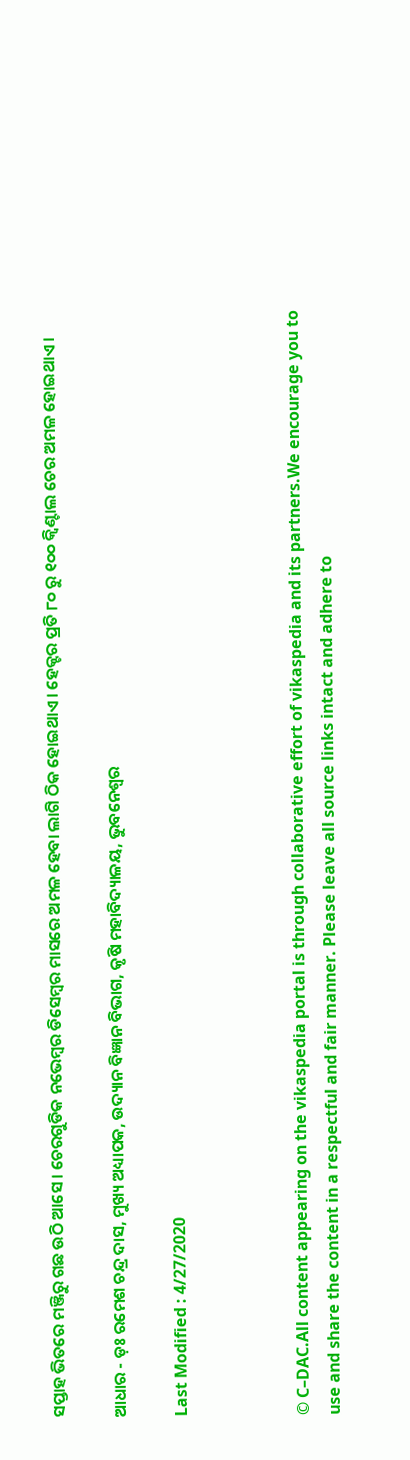ସପ୍ତାହ ଭିତରେ ମଞ୍ଜିରୁ ଗଛ ଉଠି ଆସେ । ଚେରଗୁଡିକ ନଭେମ୍ବର ଡିସେମ୍ବର ମାସରେ ଅମଳ ହେବା ଲାଗି ଠିକ ହୋଇଥାଏ । ହେକ୍ଟର ପ୍ରତି ୮୦ ରୁ ୧୦୦ କ୍ଵିଣ୍ଟାଲ ଚେର ଅମଳ ହୋଇଥାଏ ।

ଆଧାର - ଡ଼ଃ ରମେଶ ଚନ୍ଦ୍ର ଦାସ, ମୁଖ୍ୟ ଅଧ୍ୟାପକ, ଉଦ୍ୟାନ ବିଜ୍ଞାନ ବିଭାଗ, କୃଷି ମହାବିଦ୍ୟାଳୟ, ଭୁବନେଶ୍ଵର

Last Modified : 4/27/2020



© C–DAC.All content appearing on the vikaspedia portal is through collaborative effort of vikaspedia and its partners.We encourage you to use and share the content in a respectful and fair manner. Please leave all source links intact and adhere to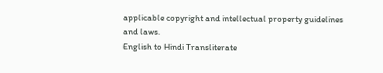applicable copyright and intellectual property guidelines and laws.
English to Hindi Transliterate